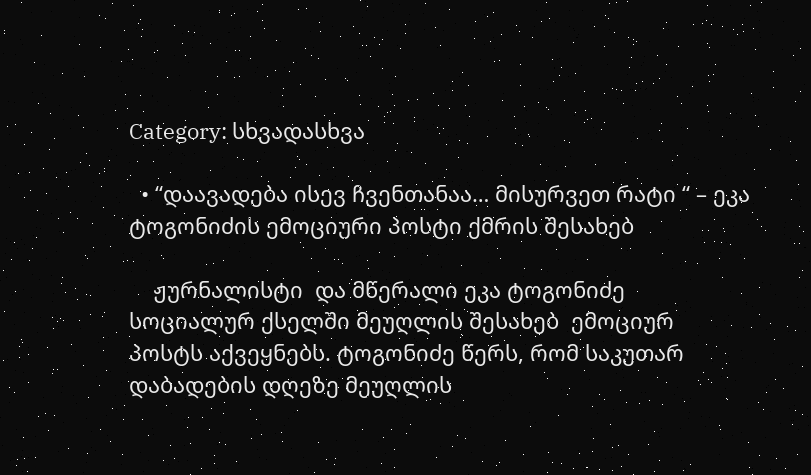Category: სხვადასხვა

  • “დაავადება ისევ ჩვენთანაა… მისურვეთ რატი “ – ეკა ტოგონიძის ემოციური პოსტი ქმრის შესახებ

    ჟურნალისტი  და მწერალი ეკა ტოგონიძე სოციალურ ქსელში მეუღლის შესახებ  ემოციურ პოსტს აქვეყნებს. ტოგონიძე წერს, რომ საკუთარ  დაბადების დღეზე მეუღლის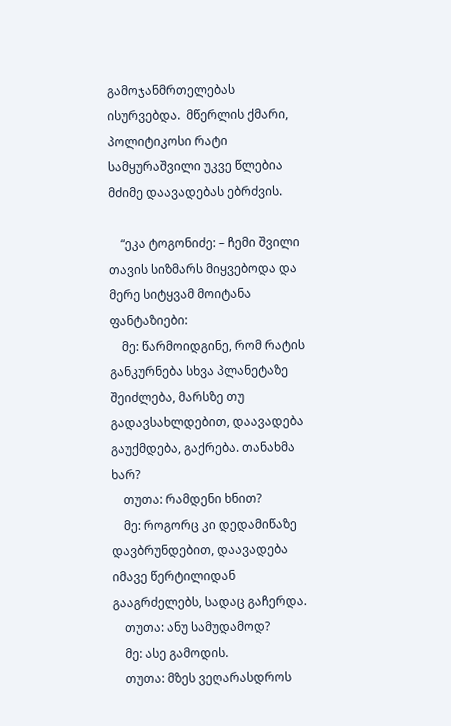გამოჯანმრთელებას ისურვებდა.  მწერლის ქმარი, პოლიტიკოსი რატი სამყურაშვილი უკვე წლებია მძიმე დაავადებას ებრძვის.

    “ეკა ტოგონიძე: – ჩემი შვილი თავის სიზმარს მიყვებოდა და მერე სიტყვამ მოიტანა ფანტაზიები:
    მე: წარმოიდგინე, რომ რატის განკურნება სხვა პლანეტაზე შეიძლება, მარსზე თუ გადავსახლდებით, დაავადება გაუქმდება, გაქრება. თანახმა ხარ?
    თუთა: რამდენი ხნით?
    მე: როგორც კი დედამიწაზე დავბრუნდებით, დაავადება იმავე წერტილიდან გააგრძელებს, სადაც გაჩერდა.
    თუთა: ანუ სამუდამოდ?
    მე: ასე გამოდის.
    თუთა: მზეს ვეღარასდროს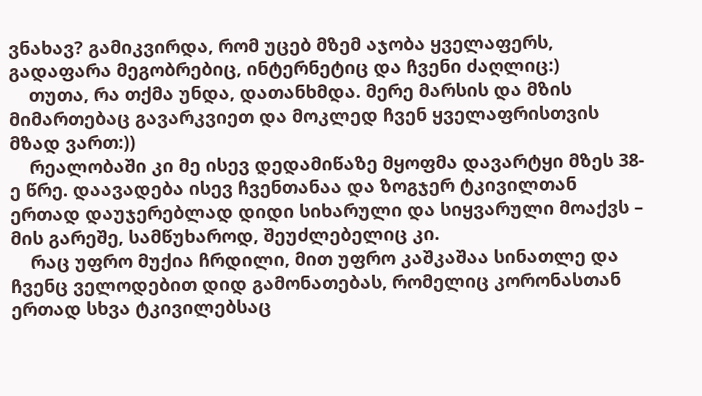ვნახავ? გამიკვირდა, რომ უცებ მზემ აჯობა ყველაფერს, გადაფარა მეგობრებიც, ინტერნეტიც და ჩვენი ძაღლიც:)
    თუთა, რა თქმა უნდა, დათანხმდა. მერე მარსის და მზის მიმართებაც გავარკვიეთ და მოკლედ ჩვენ ყველაფრისთვის მზად ვართ:))
    რეალობაში კი მე ისევ დედამიწაზე მყოფმა დავარტყი მზეს 38-ე წრე. დაავადება ისევ ჩვენთანაა და ზოგჯერ ტკივილთან ერთად დაუჯერებლად დიდი სიხარული და სიყვარული მოაქვს – მის გარეშე, სამწუხაროდ, შეუძლებელიც კი.
    რაც უფრო მუქია ჩრდილი, მით უფრო კაშკაშაა სინათლე და ჩვენც ველოდებით დიდ გამონათებას, რომელიც კორონასთან ერთად სხვა ტკივილებსაც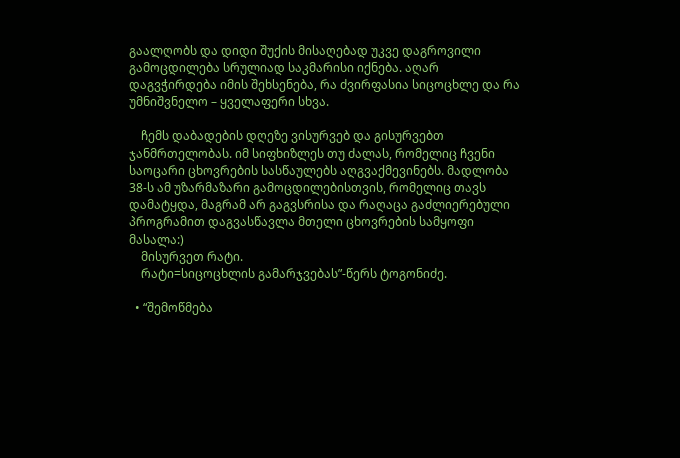გაალღობს და დიდი შუქის მისაღებად უკვე დაგროვილი გამოცდილება სრულიად საკმარისი იქნება. აღარ დაგვჭირდება იმის შეხსენება, რა ძვირფასია სიცოცხლე და რა უმნიშვნელო – ყველაფერი სხვა.

    ჩემს დაბადების დღეზე ვისურვებ და გისურვებთ ჯანმრთელობას. იმ სიფხიზლეს თუ ძალას, რომელიც ჩვენი საოცარი ცხოვრების სასწაულებს აღგვაქმევინებს. მადლობა 38-ს ამ უზარმაზარი გამოცდილებისთვის, რომელიც თავს დამატყდა, მაგრამ არ გაგვსრისა და რაღაცა გაძლიერებული პროგრამით დაგვასწავლა მთელი ცხოვრების სამყოფი მასალა:)
    მისურვეთ რატი.
    რატი=სიცოცხლის გამარჯვებას”-წერს ტოგონიძე.

  • “შემოწმება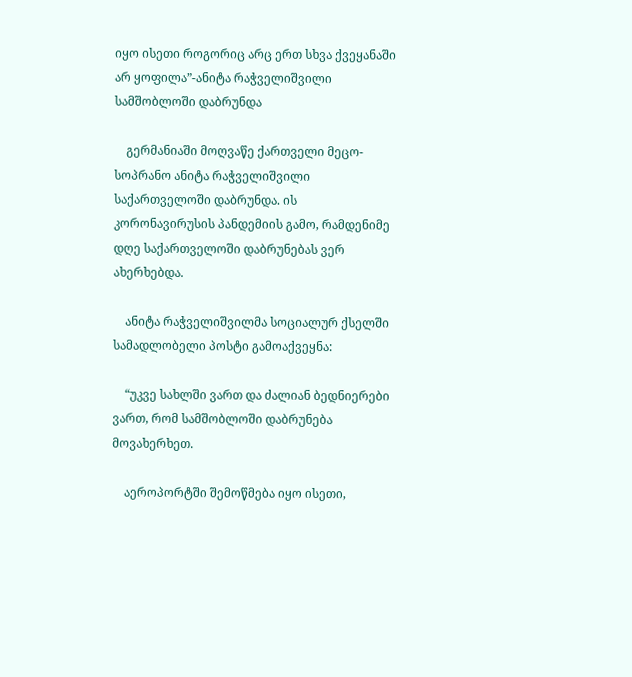იყო ისეთი როგორიც არც ერთ სხვა ქვეყანაში არ ყოფილა”-ანიტა რაჭველიშვილი სამშობლოში დაბრუნდა

    გერმანიაში მოღვაწე ქართველი მეცო-სოპრანო ანიტა რაჭველიშვილი საქართველოში დაბრუნდა. ის კორონავირუსის პანდემიის გამო, რამდენიმე დღე საქართველოში დაბრუნებას ვერ ახერხებდა.

    ანიტა რაჭველიშვილმა სოციალურ ქსელში სამადლობელი პოსტი გამოაქვეყნა:

    “უკვე სახლში ვართ და ძალიან ბედნიერები ვართ, რომ სამშობლოში დაბრუნება მოვახერხეთ.

    აეროპორტში შემოწმება იყო ისეთი,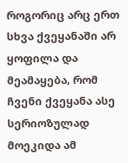როგორიც არც ერთ სხვა ქვეყანაში არ ყოფილა და მეამაყება, რომ ჩვენი ქვეყანა ასე სერიოზულად მოეკიდა ამ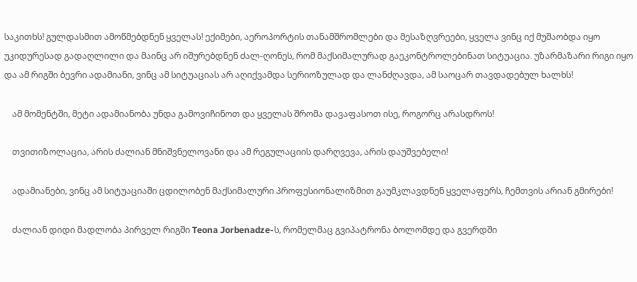საკითხს! გულდასმით ამოწმებდნენ ყველას! ექიმები, აეროპორტის თანამშრომლები და მესაზღვრეები, ყველა ვინც იქ მუშაობდა იყო უკიდურესად გადაღლილი და მაინც არ იშურებდნენ ძალ-ღონეს, რომ მაქსიმალურად გაეკონტროლებინათ სიტუაცია. უზარმაზარი რიგი იყო და ამ რიგში ბევრი ადამიანი, ვინც ამ სიტუაციას არ აღიქვამდა სერიოზულად და ლანძღავდა, ამ საოცარ თავდადებულ ხალხს!

    ამ მომენტში, მეტი ადამიანობა უნდა გამოვიჩინოთ და ყველას შრომა დავაფასოთ ისე, როგორც არასდროს!

    თვითიზოლაცია, არის ძალიან მნიშვნელოვანი და ამ რეგულაციის დარღვევა, არის დაუშვებელი!

    ადამიანები, ვინც ამ სიტუაციაში ცდილობენ მაქსიმალური პროფესიონალიზმით გაუმკლავდნენ ყველაფერს, ჩემთვის არიან გმირები!

    ძალიან დიდი მადლობა პირველ რიგში Teona Jorbenadze-ს, რომელმაც გვიპატრონა ბოლომდე და გვერდში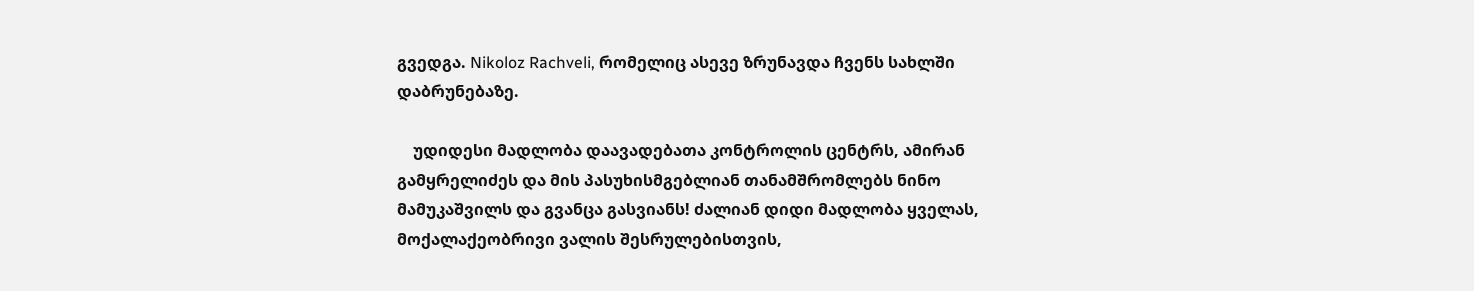გვედგა. Nikoloz Rachveli, რომელიც ასევე ზრუნავდა ჩვენს სახლში დაბრუნებაზე.

    უდიდესი მადლობა დაავადებათა კონტროლის ცენტრს, ამირან გამყრელიძეს და მის პასუხისმგებლიან თანამშრომლებს ნინო მამუკაშვილს და გვანცა გასვიანს! ძალიან დიდი მადლობა ყველას, მოქალაქეობრივი ვალის შესრულებისთვის,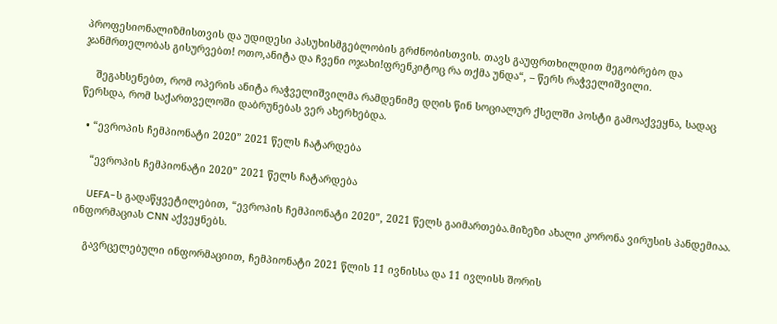პროფესიონალიზმისთვის და უდიდესი პასუხისმგებლობის გრძნობისთვის. თავს გაუფრთხილდით მეგობრებო და ჯანმრთელობას გისურვებთ! ოთო,ანიტა და ჩვენი ოჯახი!ფრენკიტოც რა თქმა უნდა“, – წერს რაჭველიშვილი.

    შეგახსენებთ, რომ ოპერის ანიტა რაჭველიშვილმა რამდენიმე დღის წინ სოციალურ ქსელში პოსტი გამოაქვეყნა, სადაც წერსდა, რომ საქართველოში დაბრუნებას ვერ ახერხებდა.

  • “ევროპის ჩემპიონატი 2020” 2021 წელს ჩატარდება

    “ევროპის ჩემპიონატი 2020” 2021 წელს ჩატარდება

    UEFA-ს გადაწყვეტილებით, “ევროპის ჩემპიონატი 2020”, 2021 წელს გაიმართება.მიზეზი ახალი კორონა ვირუსის პანდემიაა. ინფორმაციას CNN აქვეყნებს.

    გავრცელებული ინფორმაციით, ჩემპიონატი 2021 წლის 11 ივნისსა და 11 ივლისს შორის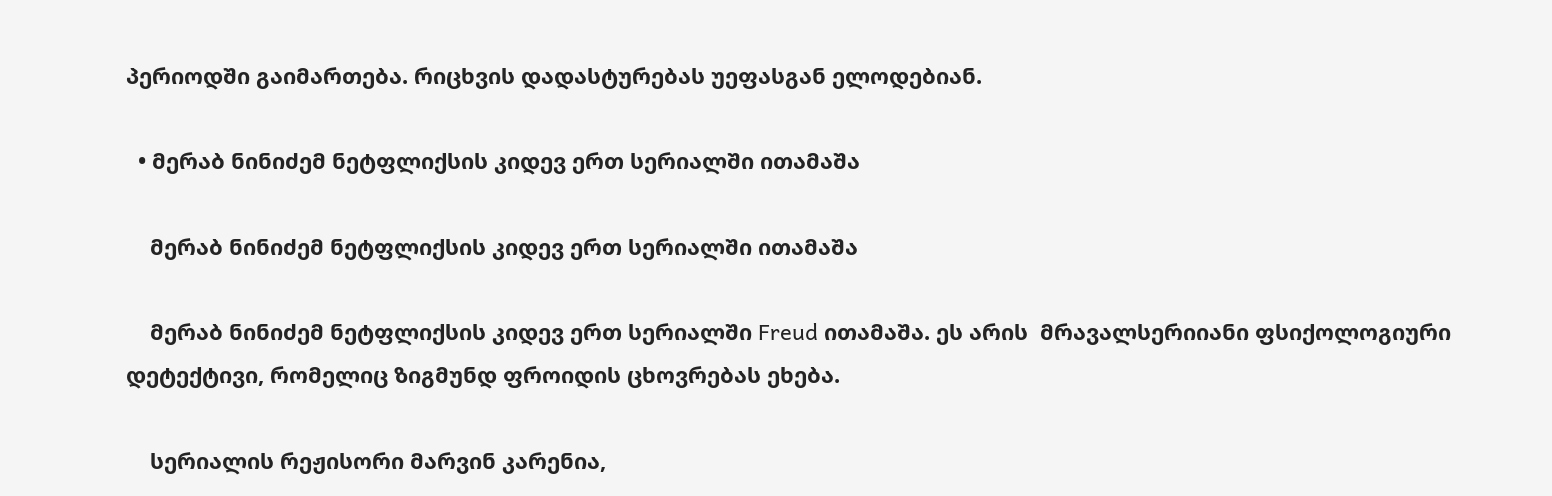პერიოდში გაიმართება. რიცხვის დადასტურებას უეფასგან ელოდებიან.

  • მერაბ ნინიძემ ნეტფლიქსის კიდევ ერთ სერიალში ითამაშა

    მერაბ ნინიძემ ნეტფლიქსის კიდევ ერთ სერიალში ითამაშა

    მერაბ ნინიძემ ნეტფლიქსის კიდევ ერთ სერიალში Freud ითამაშა. ეს არის  მრავალსერიიანი ფსიქოლოგიური დეტექტივი, რომელიც ზიგმუნდ ფროიდის ცხოვრებას ეხება.

    სერიალის რეჟისორი მარვინ კარენია,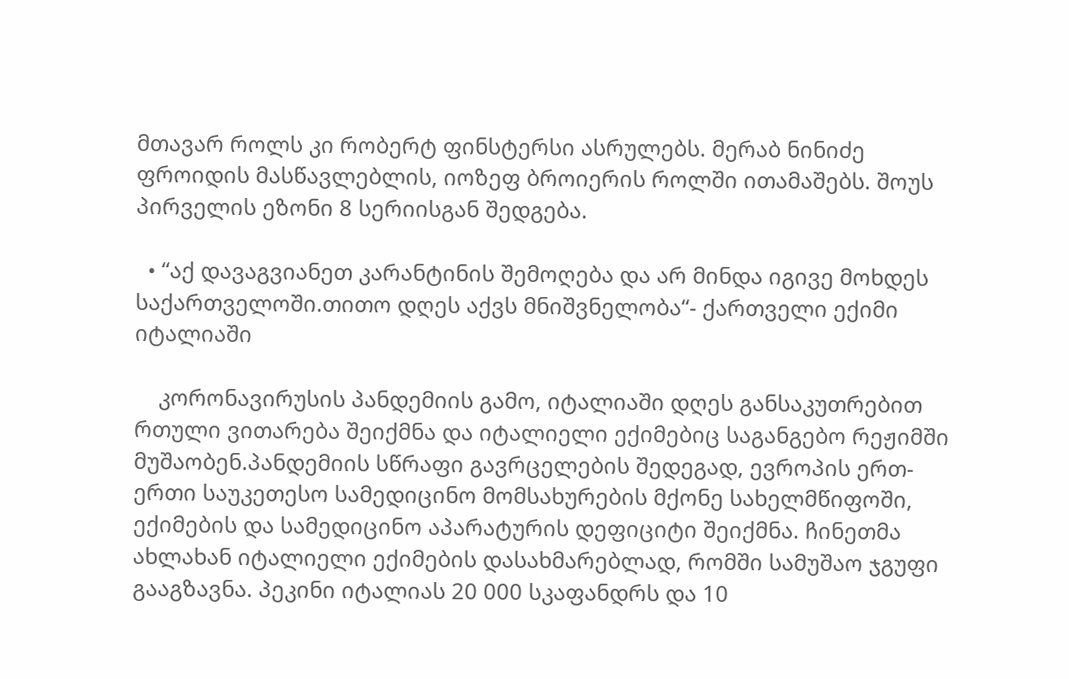მთავარ როლს კი რობერტ ფინსტერსი ასრულებს. მერაბ ნინიძე ფროიდის მასწავლებლის, იოზეფ ბროიერის როლში ითამაშებს. შოუს პირველის ეზონი 8 სერიისგან შედგება.

  • “აქ დავაგვიანეთ კარანტინის შემოღება და არ მინდა იგივე მოხდეს საქართველოში.თითო დღეს აქვს მნიშვნელობა“- ქართველი ექიმი იტალიაში

    კორონავირუსის პანდემიის გამო, იტალიაში დღეს განსაკუთრებით რთული ვითარება შეიქმნა და იტალიელი ექიმებიც საგანგებო რეჟიმში მუშაობენ.პანდემიის სწრაფი გავრცელების შედეგად, ევროპის ერთ-ერთი საუკეთესო სამედიცინო მომსახურების მქონე სახელმწიფოში, ექიმების და სამედიცინო აპარატურის დეფიციტი შეიქმნა. ჩინეთმა ახლახან იტალიელი ექიმების დასახმარებლად, რომში სამუშაო ჯგუფი გააგზავნა. პეკინი იტალიას 20 000 სკაფანდრს და 10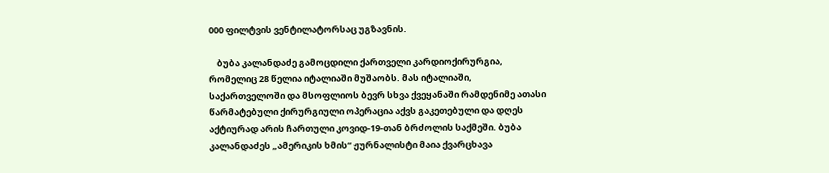000 ფილტვის ვენტილატორსაც უგზავნის.

    ბუბა კალანდაძე გამოცდილი ქართველი კარდიოქირურგია, რომელიც 28 წელია იტალიაში მუშაობს. მას იტალიაში, საქართველოში და მსოფლიოს ბევრ სხვა ქვეყანაში რამდენიმე ათასი წარმატებული ქირურგიული ოპერაცია აქვს გაკეთებული და დღეს აქტიურად არის ჩართული კოვიდ-19-თან ბრძოლის საქმეში. ბუბა კალანდაძეს „ამერიკის ხმის“ ჟურნალისტი მაია ქვარცხავა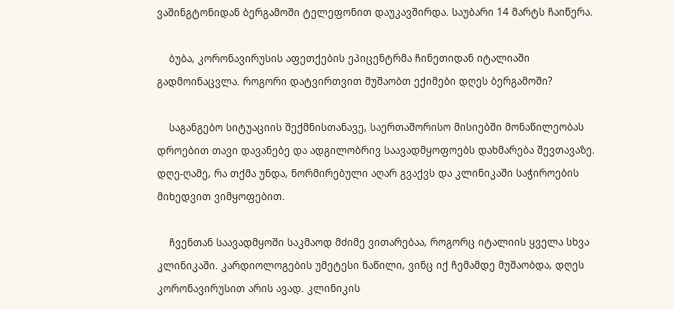ვაშინგტონიდან ბერგამოში ტელეფონით დაუკავშირდა. საუბარი 14 მარტს ჩაიწერა.

    ბუბა, კორონავირუსის აფეთქების ეპიცენტრმა ჩინეთიდან იტალიაში გადმოინაცვლა. როგორი დატვირთვით მუშაობთ ექიმები დღეს ბერგამოში?

    საგანგებო სიტუაციის შექმნისთანავე, საერთაშორისო მისიებში მონაწილეობას დროებით თავი დავანებე და ადგილობრივ საავადმყოფოებს დახმარება შევთავაზე. დღე-ღამე, რა თქმა უნდა, ნორმირებული აღარ გვაქვს და კლინიკაში საჭიროების მიხედვით ვიმყოფებით.

    ჩვენთან საავადმყოში საკმაოდ მძიმე ვითარებაა, როგორც იტალიის ყველა სხვა კლინიკაში. კარდიოლოგების უმეტესი ნაწილი, ვინც იქ ჩემამდე მუშაობდა, დღეს კორონავირუსით არის ავად. კლინიკის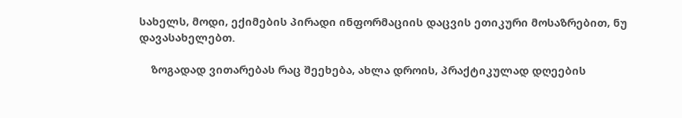სახელს, მოდი, ექიმების პირადი ინფორმაციის დაცვის ეთიკური მოსაზრებით, ნუ დავასახელებთ.

    ზოგადად ვითარებას რაც შეეხება, ახლა დროის, პრაქტიკულად დღეების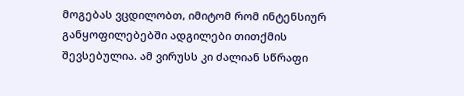მოგებას ვცდილობთ, იმიტომ რომ ინტენსიურ განყოფილებებში ადგილები თითქმის შევსებულია. ამ ვირუსს კი ძალიან სწრაფი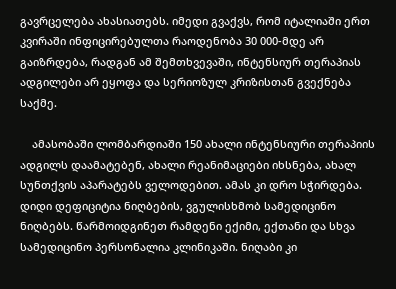გავრცელება ახასიათებს. იმედი გვაქვს, რომ იტალიაში ერთ კვირაში ინფიცირებულთა რაოდენობა 30 000-მდე არ გაიზრდება, რადგან ამ შემთხვევაში, ინტენსიურ თერაპიას ადგილები არ ეყოფა და სერიოზულ კრიზისთან გვექნება საქმე.

    ამასობაში ლომბარდიაში 150 ახალი ინტენსიური თერაპიის ადგილს დაამატებენ, ახალი რეანიმაციები იხსნება, ახალ სუნთქვის აპარატებს ველოდებით. ამას კი დრო სჭირდება. დიდი დეფიციტია ნიღბების, ვგულისხმობ სამედიცინო ნიღბებს. წარმოიდგინეთ რამდენი ექიმი, ექთანი და სხვა სამედიცინო პერსონალია კლინიკაში. ნიღაბი კი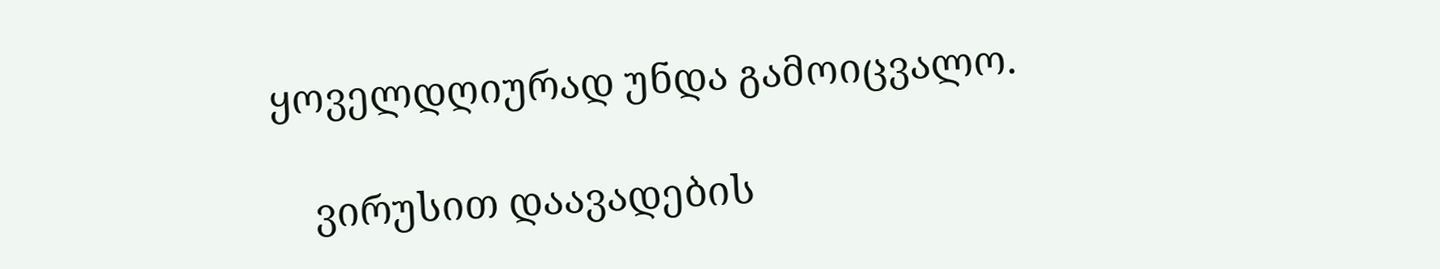ყოველდღიურად უნდა გამოიცვალო.

    ვირუსით დაავადების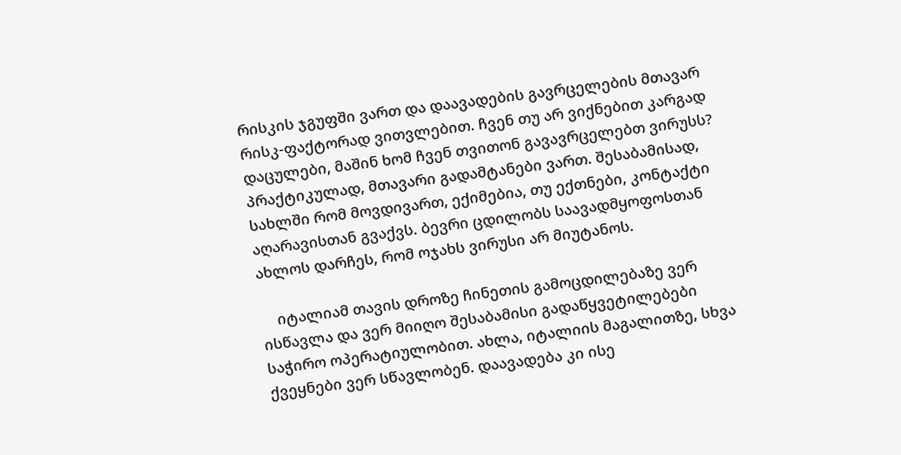რისკის ჯგუფში ვართ და დაავადების გავრცელების მთავარ რისკ-ფაქტორად ვითვლებით. ჩვენ თუ არ ვიქნებით კარგად დაცულები, მაშინ ხომ ჩვენ თვითონ გავავრცელებთ ვირუსს? პრაქტიკულად, მთავარი გადამტანები ვართ. შესაბამისად, სახლში რომ მოვდივართ, ექიმებია, თუ ექთნები, კონტაქტი აღარავისთან გვაქვს. ბევრი ცდილობს საავადმყოფოსთან ახლოს დარჩეს, რომ ოჯახს ვირუსი არ მიუტანოს.

    იტალიამ თავის დროზე ჩინეთის გამოცდილებაზე ვერ ისწავლა და ვერ მიიღო შესაბამისი გადაწყვეტილებები საჭირო ოპერატიულობით. ახლა, იტალიის მაგალითზე, სხვა ქვეყნები ვერ სწავლობენ. დაავადება კი ისე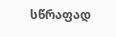სწრაფად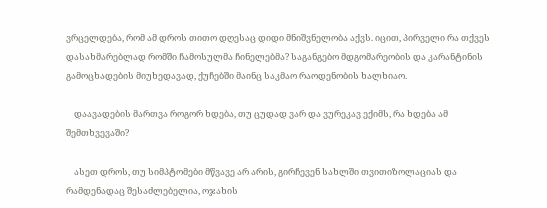ვრცელდება, რომ ამ დროს თითო დღესაც დიდი მნიშვნელობა აქვს. იცით, პირველი რა თქვეს დასახმარებლად რომში ჩამოსულმა ჩინელებმა? საგანგებო მდგომარეობის და კარანტინის გამოცხადების მიუხედავად, ქუჩებში მაინც საკმაო რაოდენობის ხალხიაო.

    დაავადების მართვა როგორ ხდება, თუ ცუდად ვარ და ვურეკავ ექიმს, რა ხდება ამ შემთხვევაში?

    ასეთ დროს, თუ სიმპტომები მწვავე არ არის, გირჩევენ სახლში თვითიზოლაციას და რამდენადაც შესაძლებელია, ოჯახის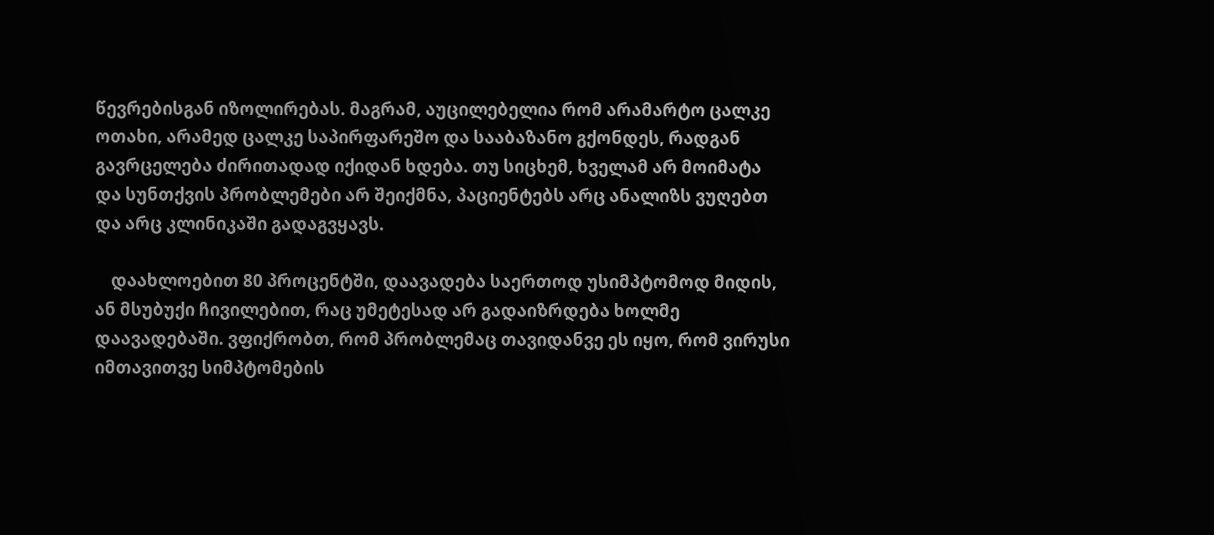წევრებისგან იზოლირებას. მაგრამ, აუცილებელია რომ არამარტო ცალკე ოთახი, არამედ ცალკე საპირფარეშო და სააბაზანო გქონდეს, რადგან გავრცელება ძირითადად იქიდან ხდება. თუ სიცხემ, ხველამ არ მოიმატა და სუნთქვის პრობლემები არ შეიქმნა, პაციენტებს არც ანალიზს ვუღებთ და არც კლინიკაში გადაგვყავს.

    დაახლოებით 80 პროცენტში, დაავადება საერთოდ უსიმპტომოდ მიდის, ან მსუბუქი ჩივილებით, რაც უმეტესად არ გადაიზრდება ხოლმე დაავადებაში. ვფიქრობთ, რომ პრობლემაც თავიდანვე ეს იყო, რომ ვირუსი იმთავითვე სიმპტომების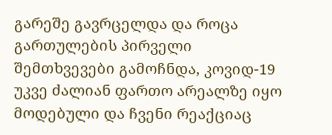გარეშე გავრცელდა და როცა გართულების პირველი შემთხვევები გამოჩნდა, კოვიდ-19 უკვე ძალიან ფართო არეალზე იყო მოდებული და ჩვენი რეაქციაც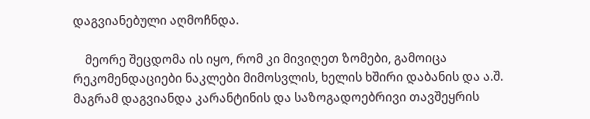დაგვიანებული აღმოჩნდა.

    მეორე შეცდომა ის იყო, რომ კი მივიღეთ ზომები, გამოიცა რეკომენდაციები ნაკლები მიმოსვლის, ხელის ხშირი დაბანის და ა.შ. მაგრამ დაგვიანდა კარანტინის და საზოგადოებრივი თავშეყრის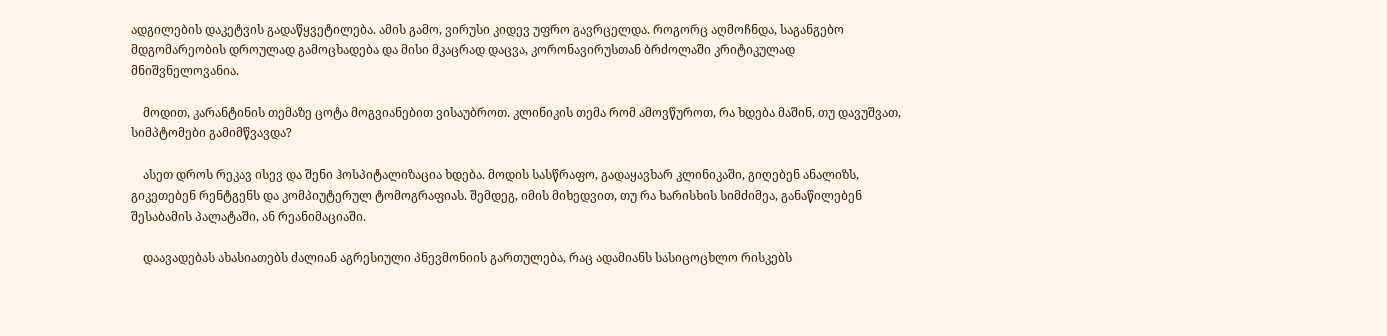ადგილების დაკეტვის გადაწყვეტილება. ამის გამო, ვირუსი კიდევ უფრო გავრცელდა. როგორც აღმოჩნდა, საგანგებო მდგომარეობის დროულად გამოცხადება და მისი მკაცრად დაცვა, კორონავირუსთან ბრძოლაში კრიტიკულად მნიშვნელოვანია.

    მოდით, კარანტინის თემაზე ცოტა მოგვიანებით ვისაუბროთ. კლინიკის თემა რომ ამოვწუროთ, რა ხდება მაშინ, თუ დავუშვათ, სიმპტომები გამიმწვავდა?

    ასეთ დროს რეკავ ისევ და შენი ჰოსპიტალიზაცია ხდება. მოდის სასწრაფო, გადაყავხარ კლინიკაში, გიღებენ ანალიზს, გიკეთებენ რენტგენს და კომპიუტერულ ტომოგრაფიას. შემდეგ, იმის მიხედვით, თუ რა ხარისხის სიმძიმეა, განაწილებენ შესაბამის პალატაში, ან რეანიმაციაში.

    დაავადებას ახასიათებს ძალიან აგრესიული პნევმონიის გართულება, რაც ადამიანს სასიცოცხლო რისკებს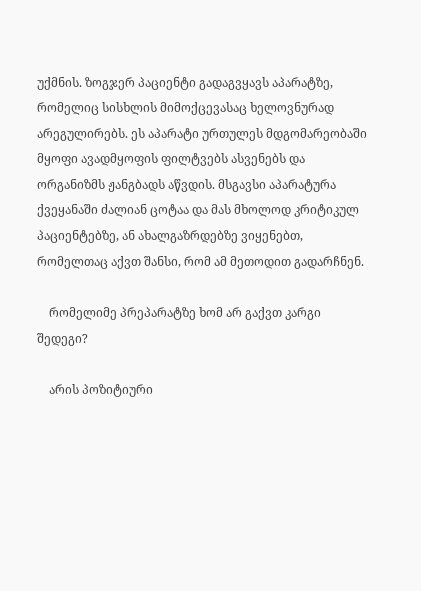უქმნის. ზოგჯერ პაციენტი გადაგვყავს აპარატზე, რომელიც სისხლის მიმოქცევასაც ხელოვნურად არეგულირებს. ეს აპარატი ურთულეს მდგომარეობაში მყოფი ავადმყოფის ფილტვებს ასვენებს და ორგანიზმს ჟანგბადს აწვდის. მსგავსი აპარატურა ქვეყანაში ძალიან ცოტაა და მას მხოლოდ კრიტიკულ პაციენტებზე, ან ახალგაზრდებზე ვიყენებთ, რომელთაც აქვთ შანსი, რომ ამ მეთოდით გადარჩნენ.

    რომელიმე პრეპარატზე ხომ არ გაქვთ კარგი შედეგი?

    არის პოზიტიური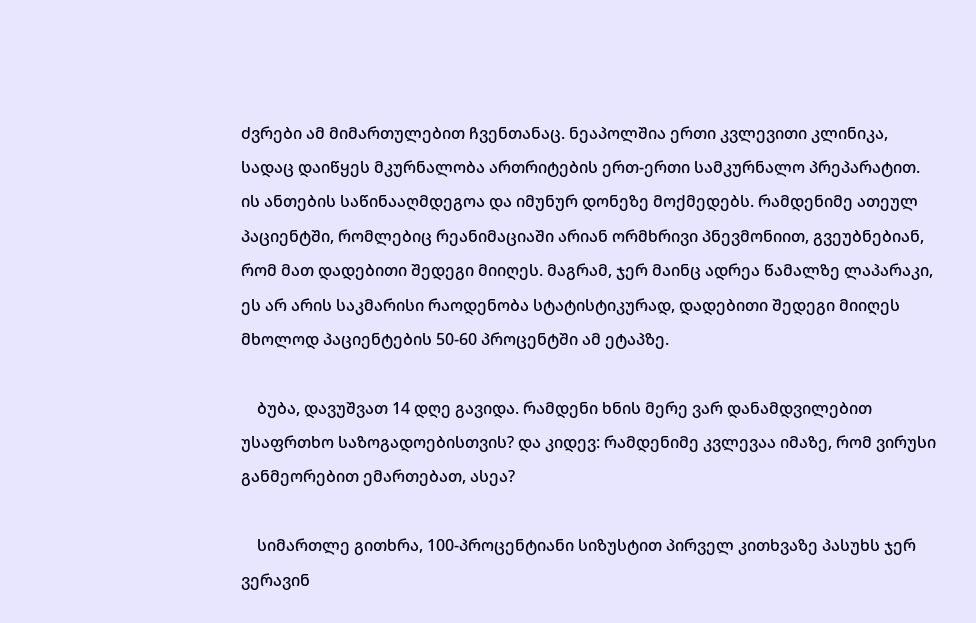ძვრები ამ მიმართულებით ჩვენთანაც. ნეაპოლშია ერთი კვლევითი კლინიკა, სადაც დაიწყეს მკურნალობა ართრიტების ერთ-ერთი სამკურნალო პრეპარატით. ის ანთების საწინააღმდეგოა და იმუნურ დონეზე მოქმედებს. რამდენიმე ათეულ პაციენტში, რომლებიც რეანიმაციაში არიან ორმხრივი პნევმონიით, გვეუბნებიან, რომ მათ დადებითი შედეგი მიიღეს. მაგრამ, ჯერ მაინც ადრეა წამალზე ლაპარაკი, ეს არ არის საკმარისი რაოდენობა სტატისტიკურად, დადებითი შედეგი მიიღეს მხოლოდ პაციენტების 50-60 პროცენტში ამ ეტაპზე.

    ბუბა, დავუშვათ 14 დღე გავიდა. რამდენი ხნის მერე ვარ დანამდვილებით უსაფრთხო საზოგადოებისთვის? და კიდევ: რამდენიმე კვლევაა იმაზე, რომ ვირუსი განმეორებით ემართებათ, ასეა?

    სიმართლე გითხრა, 100-პროცენტიანი სიზუსტით პირველ კითხვაზე პასუხს ჯერ ვერავინ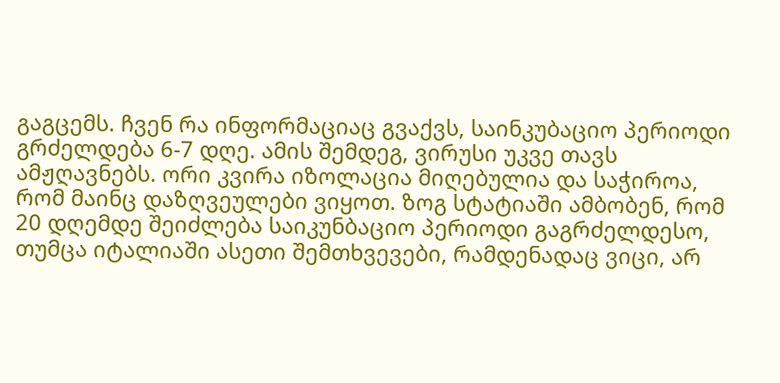გაგცემს. ჩვენ რა ინფორმაციაც გვაქვს, საინკუბაციო პერიოდი გრძელდება 6-7 დღე. ამის შემდეგ, ვირუსი უკვე თავს ამჟღავნებს. ორი კვირა იზოლაცია მიღებულია და საჭიროა, რომ მაინც დაზღვეულები ვიყოთ. ზოგ სტატიაში ამბობენ, რომ 20 დღემდე შეიძლება საიკუნბაციო პერიოდი გაგრძელდესო, თუმცა იტალიაში ასეთი შემთხვევები, რამდენადაც ვიცი, არ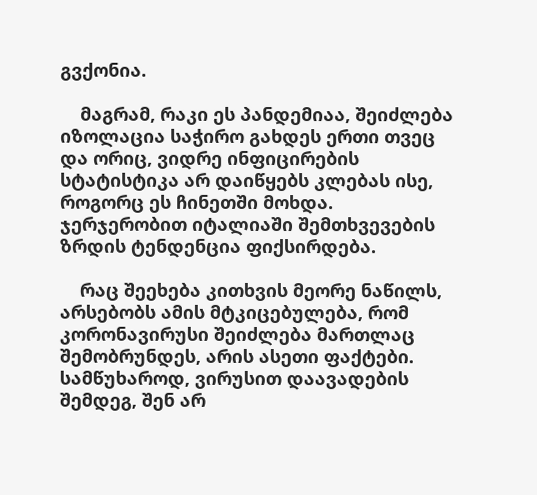გვქონია.

    მაგრამ, რაკი ეს პანდემიაა, შეიძლება იზოლაცია საჭირო გახდეს ერთი თვეც და ორიც, ვიდრე ინფიცირების სტატისტიკა არ დაიწყებს კლებას ისე, როგორც ეს ჩინეთში მოხდა. ჯერჯერობით იტალიაში შემთხვევების ზრდის ტენდენცია ფიქსირდება.

    რაც შეეხება კითხვის მეორე ნაწილს, არსებობს ამის მტკიცებულება, რომ კორონავირუსი შეიძლება მართლაც შემობრუნდეს, არის ასეთი ფაქტები. სამწუხაროდ, ვირუსით დაავადების შემდეგ, შენ არ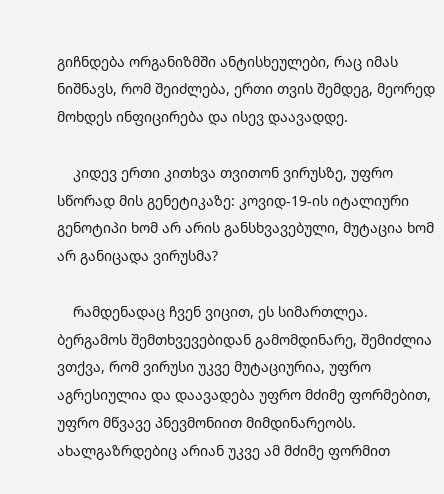გიჩნდება ორგანიზმში ანტისხეულები, რაც იმას ნიშნავს, რომ შეიძლება, ერთი თვის შემდეგ, მეორედ მოხდეს ინფიცირება და ისევ დაავადდე.

    კიდევ ერთი კითხვა თვითონ ვირუსზე, უფრო სწორად მის გენეტიკაზე: კოვიდ-19-ის იტალიური გენოტიპი ხომ არ არის განსხვავებული, მუტაცია ხომ არ განიცადა ვირუსმა?

    რამდენადაც ჩვენ ვიცით, ეს სიმართლეა. ბერგამოს შემთხვევებიდან გამომდინარე, შემიძლია ვთქვა, რომ ვირუსი უკვე მუტაციურია, უფრო აგრესიულია და დაავადება უფრო მძიმე ფორმებით, უფრო მწვავე პნევმონიით მიმდინარეობს. ახალგაზრდებიც არიან უკვე ამ მძიმე ფორმით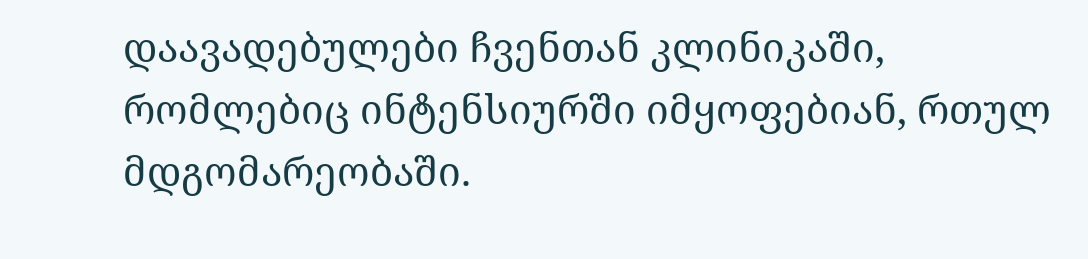დაავადებულები ჩვენთან კლინიკაში, რომლებიც ინტენსიურში იმყოფებიან, რთულ მდგომარეობაში.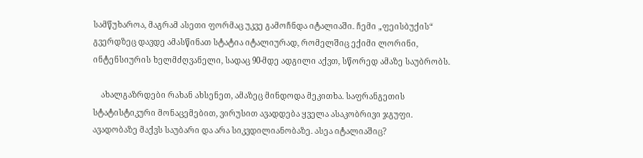სამწუხაროა, მაგრამ ასეთი ფორმაც უკვე გამოჩნდა იტალიაში. ჩემი „ფეისბუქის“ გვერდზეც დავდე ამასწინათ სტატია იტალიურად, რომელშიც ექიმი ლორინი, ინტენსიურის ხელმძღვანელი, სადაც 90-მდე ადგილი აქვთ, სწორედ ამაზე საუბრობს.

    ახალგაზრდები რახან ახსენეთ, ამაზეც მინდოდა მეკითხა. საფრანგეთის სტატისტიკური მონაცემებით, ვირუსით ავადდება ყველა ასაკობრივი ჯგუფი. ავადობაზე მაქვს საუბარი და არა სიკვდილიანობაზე. ასეა იტალიაშიც?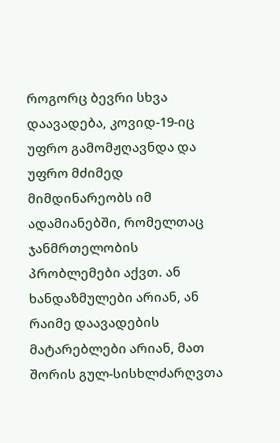როგორც ბევრი სხვა დაავადება, კოვიდ-19-იც უფრო გამომჟღავნდა და უფრო მძიმედ მიმდინარეობს იმ ადამიანებში, რომელთაც ჯანმრთელობის პრობლემები აქვთ. ან ხანდაზმულები არიან, ან რაიმე დაავადების მატარებლები არიან, მათ შორის გულ-სისხლძარღვთა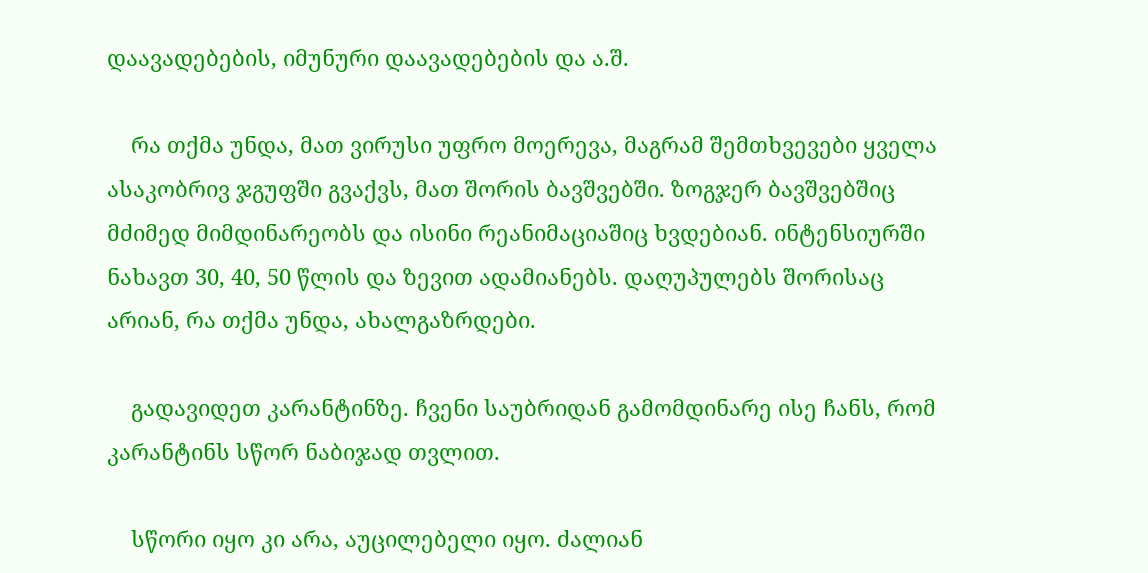დაავადებების, იმუნური დაავადებების და ა.შ.

    რა თქმა უნდა, მათ ვირუსი უფრო მოერევა, მაგრამ შემთხვევები ყველა ასაკობრივ ჯგუფში გვაქვს, მათ შორის ბავშვებში. ზოგჯერ ბავშვებშიც მძიმედ მიმდინარეობს და ისინი რეანიმაციაშიც ხვდებიან. ინტენსიურში ნახავთ 30, 40, 50 წლის და ზევით ადამიანებს. დაღუპულებს შორისაც არიან, რა თქმა უნდა, ახალგაზრდები.

    გადავიდეთ კარანტინზე. ჩვენი საუბრიდან გამომდინარე ისე ჩანს, რომ კარანტინს სწორ ნაბიჯად თვლით.

    სწორი იყო კი არა, აუცილებელი იყო. ძალიან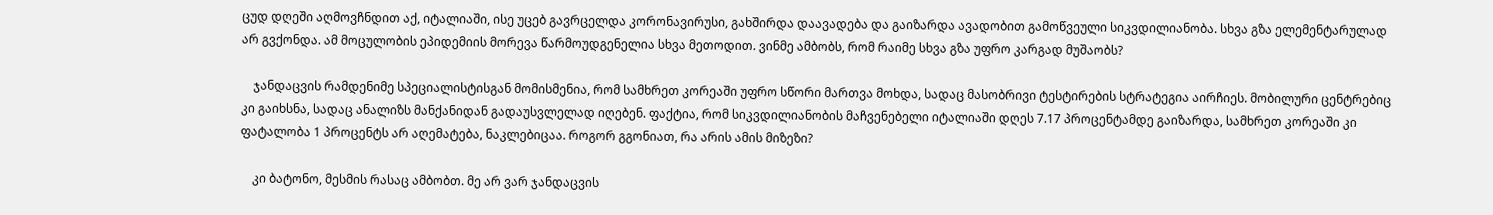ცუდ დღეში აღმოვჩნდით აქ, იტალიაში, ისე უცებ გავრცელდა კორონავირუსი, გახშირდა დაავადება და გაიზარდა ავადობით გამოწვეული სიკვდილიანობა. სხვა გზა ელემენტარულად არ გვქონდა. ამ მოცულობის ეპიდემიის მორევა წარმოუდგენელია სხვა მეთოდით. ვინმე ამბობს, რომ რაიმე სხვა გზა უფრო კარგად მუშაობს?

    ჯანდაცვის რამდენიმე სპეციალისტისგან მომისმენია, რომ სამხრეთ კორეაში უფრო სწორი მართვა მოხდა, სადაც მასობრივი ტესტირების სტრატეგია აირჩიეს. მობილური ცენტრებიც კი გაიხსნა, სადაც ანალიზს მანქანიდან გადაუსვლელად იღებენ. ფაქტია, რომ სიკვდილიანობის მაჩვენებელი იტალიაში დღეს 7.17 პროცენტამდე გაიზარდა, სამხრეთ კორეაში კი ფატალობა 1 პროცენტს არ აღემატება, ნაკლებიცაა. როგორ გგონიათ, რა არის ამის მიზეზი?

    კი ბატონო, მესმის რასაც ამბობთ. მე არ ვარ ჯანდაცვის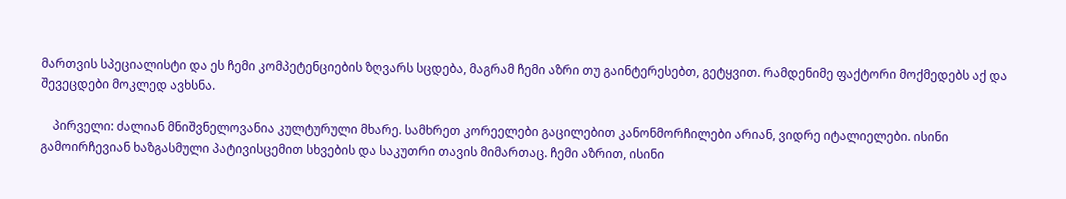მართვის სპეციალისტი და ეს ჩემი კომპეტენციების ზღვარს სცდება, მაგრამ ჩემი აზრი თუ გაინტერესებთ, გეტყვით. რამდენიმე ფაქტორი მოქმედებს აქ და შევეცდები მოკლედ ავხსნა.

    პირველი: ძალიან მნიშვნელოვანია კულტურული მხარე. სამხრეთ კორეელები გაცილებით კანონმორჩილები არიან, ვიდრე იტალიელები. ისინი გამოირჩევიან ხაზგასმული პატივისცემით სხვების და საკუთრი თავის მიმართაც. ჩემი აზრით, ისინი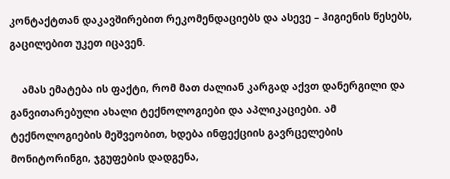კონტაქტთან დაკავშირებით რეკომენდაციებს და ასევე – ჰიგიენის წესებს, გაცილებით უკეთ იცავენ.

    ამას ემატება ის ფაქტი, რომ მათ ძალიან კარგად აქვთ დანერგილი და განვითარებული ახალი ტექნოლოგიები და აპლიკაციები. ამ ტექნოლოგიების მეშვეობით, ხდება ინფექციის გავრცელების მონიტორინგი, ჯგუფების დადგენა,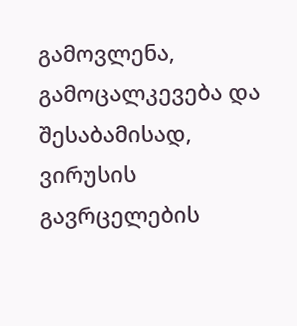გამოვლენა, გამოცალკევება და შესაბამისად, ვირუსის გავრცელების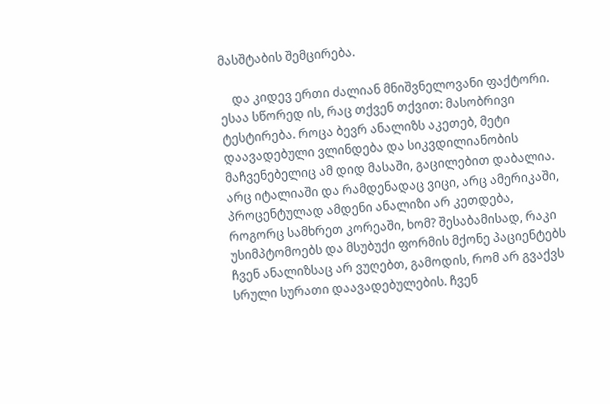მასშტაბის შემცირება.

    და კიდევ ერთი ძალიან მნიშვნელოვანი ფაქტორი. ესაა სწორედ ის, რაც თქვენ თქვით: მასობრივი ტესტირება. როცა ბევრ ანალიზს აკეთებ, მეტი დაავადებული ვლინდება და სიკვდილიანობის მაჩვენებელიც ამ დიდ მასაში, გაცილებით დაბალია. არც იტალიაში და რამდენადაც ვიცი, არც ამერიკაში, პროცენტულად ამდენი ანალიზი არ კეთდება, როგორც სამხრეთ კორეაში, ხომ? შესაბამისად, რაკი უსიმპტომოებს და მსუბუქი ფორმის მქონე პაციენტებს ჩვენ ანალიზსაც არ ვუღებთ, გამოდის, რომ არ გვაქვს სრული სურათი დაავადებულების. ჩვენ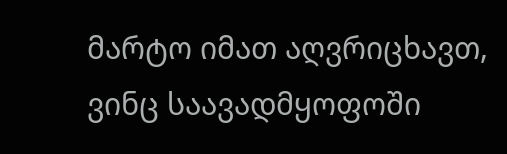მარტო იმათ აღვრიცხავთ, ვინც საავადმყოფოში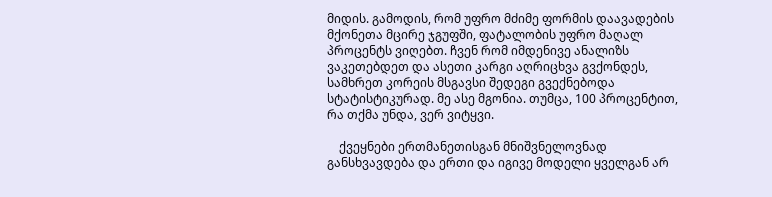მიდის. გამოდის, რომ უფრო მძიმე ფორმის დაავადების მქონეთა მცირე ჯგუფში, ფატალობის უფრო მაღალ პროცენტს ვიღებთ. ჩვენ რომ იმდენივე ანალიზს ვაკეთებდეთ და ასეთი კარგი აღრიცხვა გვქონდეს, სამხრეთ კორეის მსგავსი შედეგი გვექნებოდა სტატისტიკურად. მე ასე მგონია. თუმცა, 100 პროცენტით, რა თქმა უნდა, ვერ ვიტყვი.

    ქვეყნები ერთმანეთისგან მნიშვნელოვნად განსხვავდება და ერთი და იგივე მოდელი ყველგან არ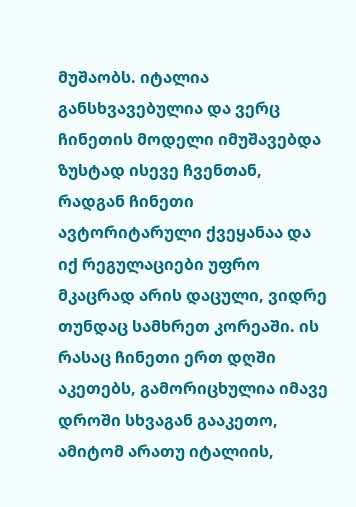მუშაობს. იტალია განსხვავებულია და ვერც ჩინეთის მოდელი იმუშავებდა ზუსტად ისევე ჩვენთან, რადგან ჩინეთი ავტორიტარული ქვეყანაა და იქ რეგულაციები უფრო მკაცრად არის დაცული, ვიდრე თუნდაც სამხრეთ კორეაში. ის რასაც ჩინეთი ერთ დღში აკეთებს, გამორიცხულია იმავე დროში სხვაგან გააკეთო, ამიტომ არათუ იტალიის,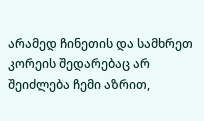არამედ ჩინეთის და სამხრეთ კორეის შედარებაც არ შეიძლება ჩემი აზრით,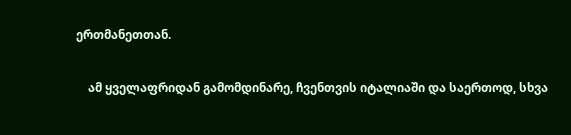ერთმანეთთან.

    ამ ყველაფრიდან გამომდინარე, ჩვენთვის იტალიაში და საერთოდ, სხვა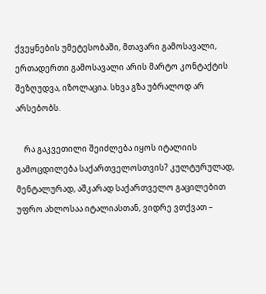ქვეყნების უმეტესობაში, მთავარი გამოსავალი, ერთადერთი გამოსავალი არის მარტო კონტაქტის შეზღუდვა, იზოლაცია. სხვა გზა უბრალოდ არ არსებობს.

    რა გაკვეთილი შეიძლება იყოს იტალიის გამოცდილება საქართველოსთვის? კულტურულად, მენტალურად, აშკარად საქართველო გაცილებით უფრო ახლოსაა იტალიასთან, ვიდრე ვთქვათ –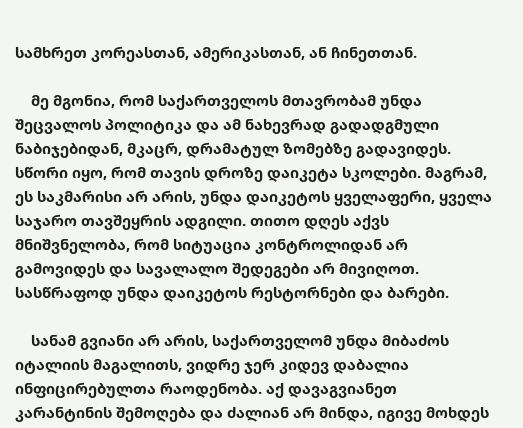სამხრეთ კორეასთან, ამერიკასთან, ან ჩინეთთან.

    მე მგონია, რომ საქართველოს მთავრობამ უნდა შეცვალოს პოლიტიკა და ამ ნახევრად გადადგმული ნაბიჯებიდან, მკაცრ, დრამატულ ზომებზე გადავიდეს. სწორი იყო, რომ თავის დროზე დაიკეტა სკოლები. მაგრამ, ეს საკმარისი არ არის, უნდა დაიკეტოს ყველაფერი, ყველა საჯარო თავშეყრის ადგილი. თითო დღეს აქვს მნიშვნელობა, რომ სიტუაცია კონტროლიდან არ გამოვიდეს და სავალალო შედეგები არ მივიღოთ. სასწრაფოდ უნდა დაიკეტოს რესტორნები და ბარები.

    სანამ გვიანი არ არის, საქართველომ უნდა მიბაძოს იტალიის მაგალითს, ვიდრე ჯერ კიდევ დაბალია ინფიცირებულთა რაოდენობა. აქ დავაგვიანეთ კარანტინის შემოღება და ძალიან არ მინდა, იგივე მოხდეს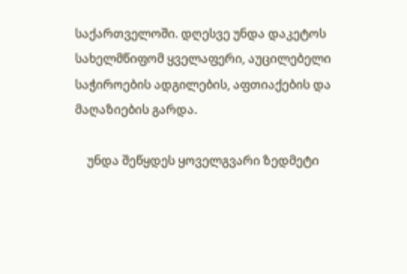საქართველოში. დღესვე უნდა დაკეტოს სახელმწიფომ ყველაფერი, აუცილებელი საჭიროების ადგილების, აფთიაქების და მაღაზიების გარდა.

    უნდა შეწყდეს ყოველგვარი ზედმეტი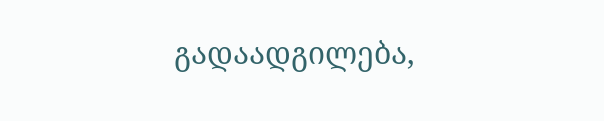გადაადგილება,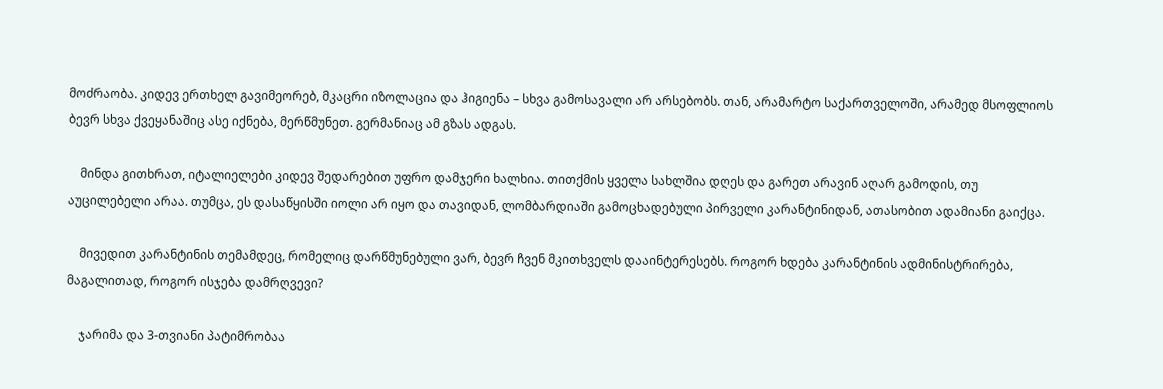მოძრაობა. კიდევ ერთხელ გავიმეორებ, მკაცრი იზოლაცია და ჰიგიენა – სხვა გამოსავალი არ არსებობს. თან, არამარტო საქართველოში, არამედ მსოფლიოს ბევრ სხვა ქვეყანაშიც ასე იქნება, მერწმუნეთ. გერმანიაც ამ გზას ადგას.

    მინდა გითხრათ, იტალიელები კიდევ შედარებით უფრო დამჯერი ხალხია. თითქმის ყველა სახლშია დღეს და გარეთ არავინ აღარ გამოდის, თუ აუცილებელი არაა. თუმცა, ეს დასაწყისში იოლი არ იყო და თავიდან, ლომბარდიაში გამოცხადებული პირველი კარანტინიდან, ათასობით ადამიანი გაიქცა.

    მივედით კარანტინის თემამდეც, რომელიც დარწმუნებული ვარ, ბევრ ჩვენ მკითხველს დააინტერესებს. როგორ ხდება კარანტინის ადმინისტრირება, მაგალითად, როგორ ისჯება დამრღვევი?

    ჯარიმა და 3-თვიანი პატიმრობაა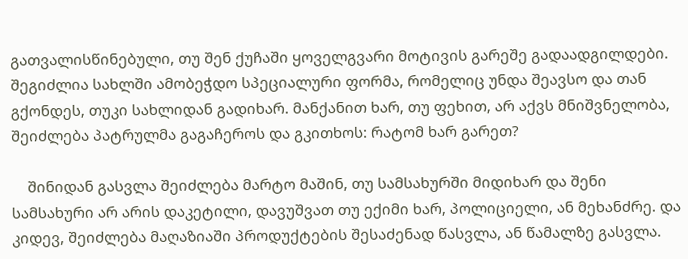გათვალისწინებული, თუ შენ ქუჩაში ყოველგვარი მოტივის გარეშე გადაადგილდები. შეგიძლია სახლში ამობეჭდო სპეციალური ფორმა, რომელიც უნდა შეავსო და თან გქონდეს, თუკი სახლიდან გადიხარ. მანქანით ხარ, თუ ფეხით, არ აქვს მნიშვნელობა, შეიძლება პატრულმა გაგაჩეროს და გკითხოს: რატომ ხარ გარეთ?

    შინიდან გასვლა შეიძლება მარტო მაშინ, თუ სამსახურში მიდიხარ და შენი სამსახური არ არის დაკეტილი, დავუშვათ თუ ექიმი ხარ, პოლიციელი, ან მეხანძრე. და კიდევ, შეიძლება მაღაზიაში პროდუქტების შესაძენად წასვლა, ან წამალზე გასვლა.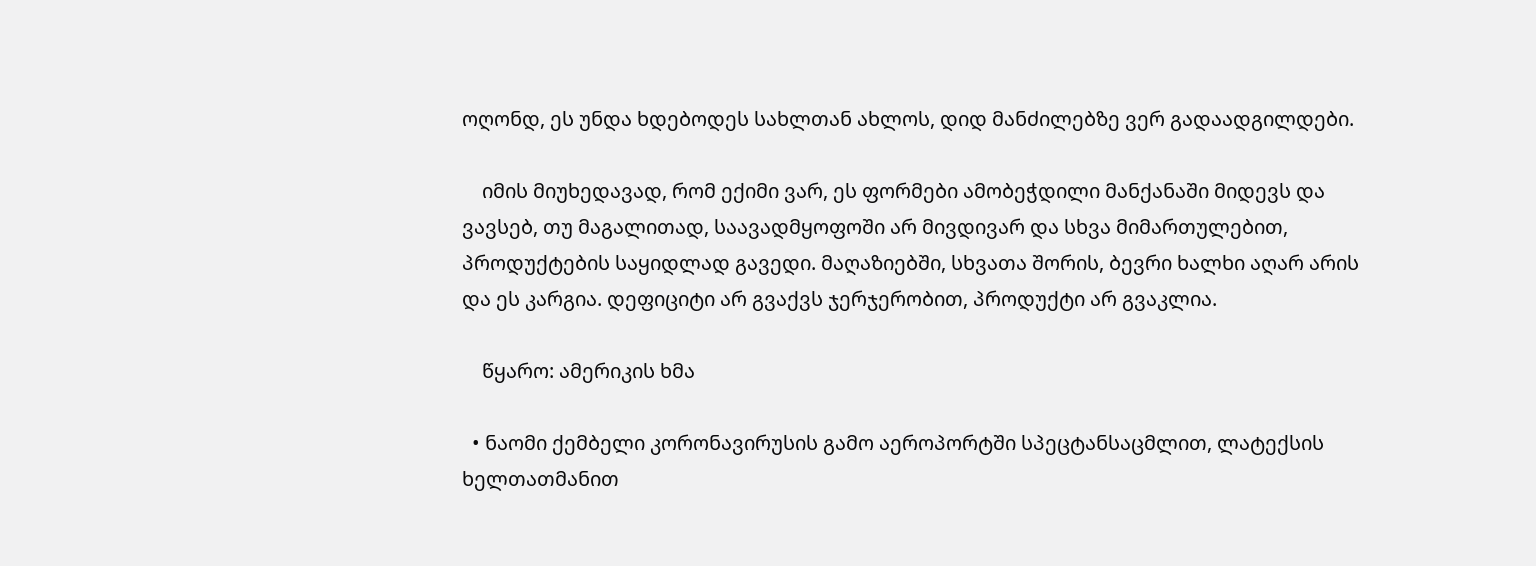ოღონდ, ეს უნდა ხდებოდეს სახლთან ახლოს, დიდ მანძილებზე ვერ გადაადგილდები.

    იმის მიუხედავად, რომ ექიმი ვარ, ეს ფორმები ამობეჭდილი მანქანაში მიდევს და ვავსებ, თუ მაგალითად, საავადმყოფოში არ მივდივარ და სხვა მიმართულებით, პროდუქტების საყიდლად გავედი. მაღაზიებში, სხვათა შორის, ბევრი ხალხი აღარ არის და ეს კარგია. დეფიციტი არ გვაქვს ჯერჯერობით, პროდუქტი არ გვაკლია.

    წყარო: ამერიკის ხმა

  • ნაომი ქემბელი კორონავირუსის გამო აეროპორტში სპეცტანსაცმლით, ლატექსის ხელთათმანით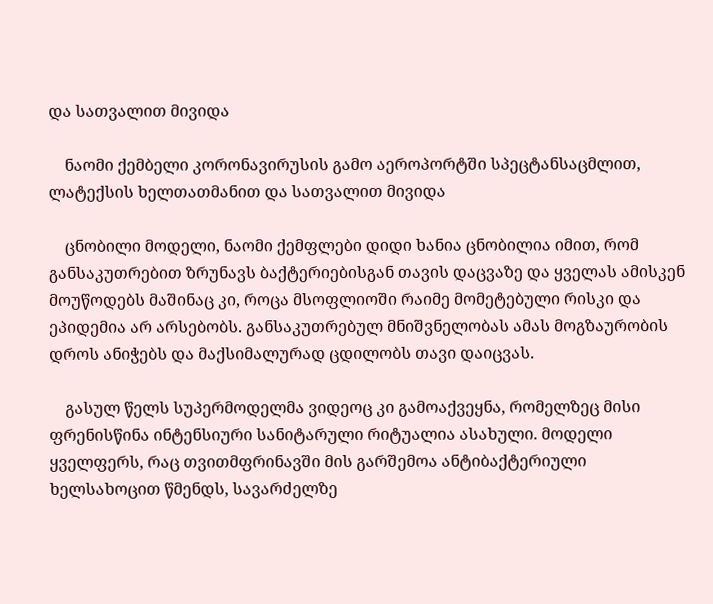და სათვალით მივიდა

    ნაომი ქემბელი კორონავირუსის გამო აეროპორტში სპეცტანსაცმლით, ლატექსის ხელთათმანით და სათვალით მივიდა

    ცნობილი მოდელი, ნაომი ქემფლები დიდი ხანია ცნობილია იმით, რომ განსაკუთრებით ზრუნავს ბაქტერიებისგან თავის დაცვაზე და ყველას ამისკენ მოუწოდებს მაშინაც კი, როცა მსოფლიოში რაიმე მომეტებული რისკი და ეპიდემია არ არსებობს. განსაკუთრებულ მნიშვნელობას ამას მოგზაურობის დროს ანიჭებს და მაქსიმალურად ცდილობს თავი დაიცვას.

    გასულ წელს სუპერმოდელმა ვიდეოც კი გამოაქვეყნა, რომელზეც მისი ფრენისწინა ინტენსიური სანიტარული რიტუალია ასახული. მოდელი ყველფერს, რაც თვითმფრინავში მის გარშემოა ანტიბაქტერიული ხელსახოცით წმენდს, სავარძელზე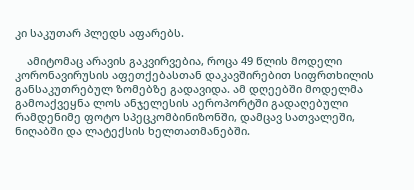კი საკუთარ პლედს აფარებს.

    ამიტომაც არავის გაკვირვებია, როცა 49 წლის მოდელი კორონავირუსის აფეთქებასთან დაკავშირებით სიფრთხილის განსაკუთრებულ ზომებზე გადავიდა. ამ დღეებში მოდელმა გამოაქვეყნა ლოს ანჯელესის აეროპორტში გადაღებული რამდენიმე ფოტო სპეცკომბინიზონში, დამცავ სათვალეში, ნიღაბში და ლატექსის ხელთათმანებში.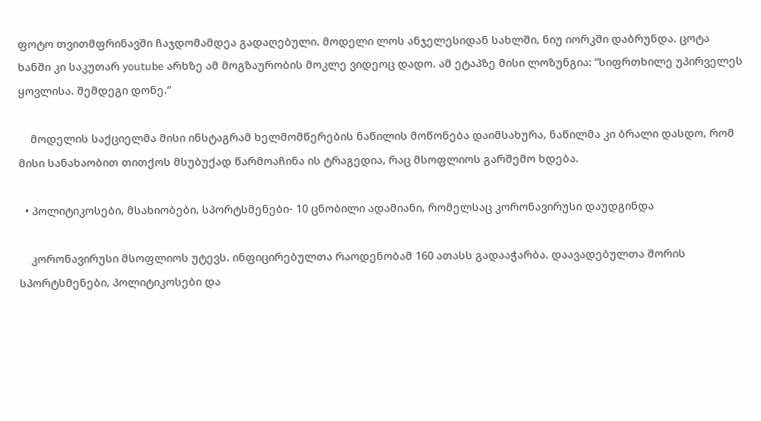ფოტო თვითმფრინავში ჩაჯდომამდეა გადაღებული. მოდელი ლოს ანჯელესიდან სახლში, ნიუ იორკში დაბრუნდა. ცოტა ხანში კი საკუთარ youtube არხზე ამ მოგზაურობის მოკლე ვიდეოც დადო. ამ ეტაპზე მისი ლოზუნგია: “სიფრთხილე უპირველეს ყოვლისა. შემდეგი დონე.“

    მოდელის საქციელმა მისი ინსტაგრამ ხელმომწერების ნაწილის მოწონება დაიმსახურა, ნაწილმა კი ბრალი დასდო, რომ მისი სანახაობით თითქოს მსუბუქად წარმოაჩინა ის ტრაგედია, რაც მსოფლიოს გარშემო ხდება.

  • პოლიტიკოსები, მსახიობები, სპორტსმენები- 10 ცნობილი ადამიანი, რომელსაც კორონავირუსი დაუდგინდა

    კორონავირუსი მსოფლიოს უტევს. ინფიცირებულთა რაოდენობამ 160 ათასს გადააჭარბა. დაავადებულთა შორის სპორტსმენები, პოლიტიკოსები და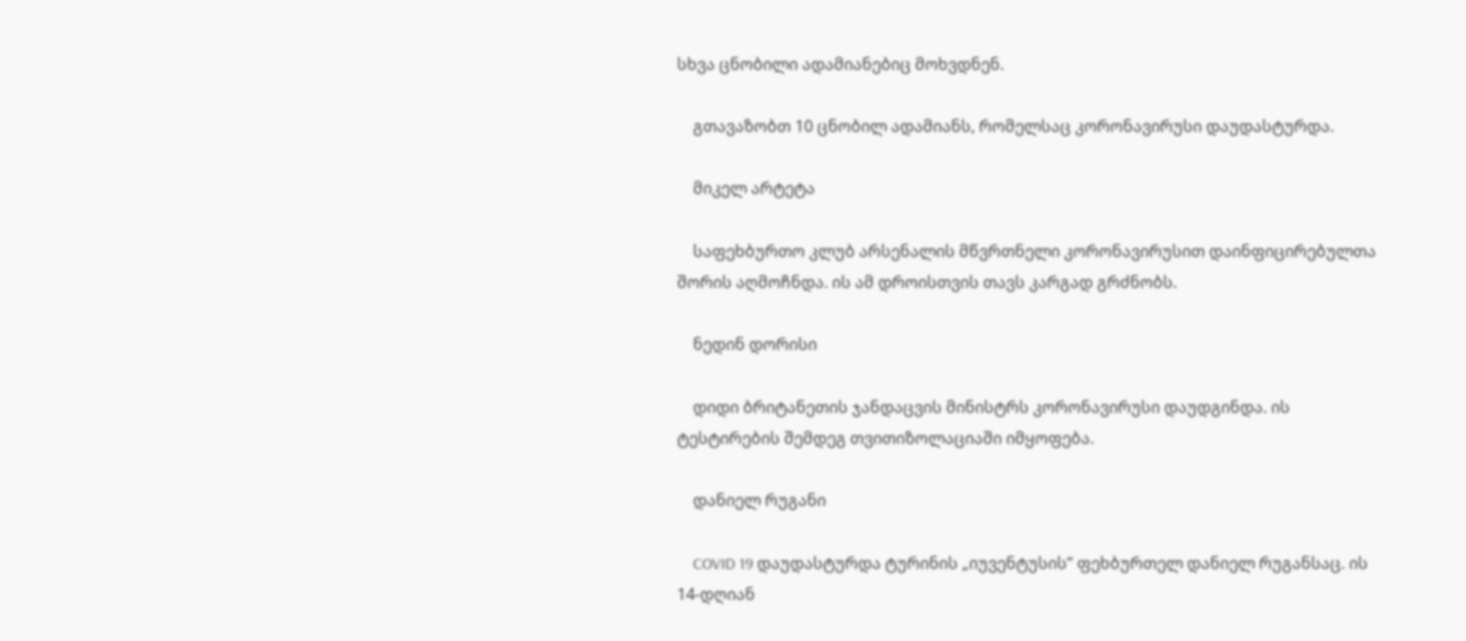სხვა ცნობილი ადამიანებიც მოხვდნენ.

    გთავაზობთ 10 ცნობილ ადამიანს, რომელსაც კორონავირუსი დაუდასტურდა.

    მიკელ არტეტა

    საფეხბურთო კლუბ არსენალის მწვრთნელი კორონავირუსით დაინფიცირებულთა შორის აღმოჩნდა. ის ამ დროისთვის თავს კარგად გრძნობს.

    ნედინ დორისი

    დიდი ბრიტანეთის ჯანდაცვის მინისტრს კორონავირუსი დაუდგინდა. ის ტესტირების შემდეგ თვითიზოლაციაში იმყოფება.

    დანიელ რუგანი

    COVID 19 დაუდასტურდა ტურინის „იუვენტუსის” ფეხბურთელ დანიელ რუგანსაც. ის 14-დღიან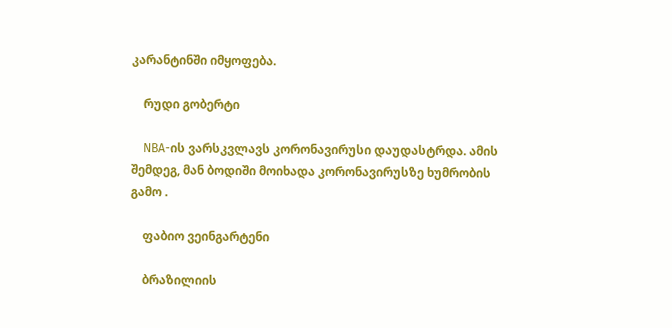კარანტინში იმყოფება.

    რუდი გობერტი

    NBA-ის ვარსკვლავს კორონავირუსი დაუდასტრდა. ამის შემდეგ, მან ბოდიში მოიხადა კორონავირუსზე ხუმრობის გამო .

    ფაბიო ვეინგარტენი

    ბრაზილიის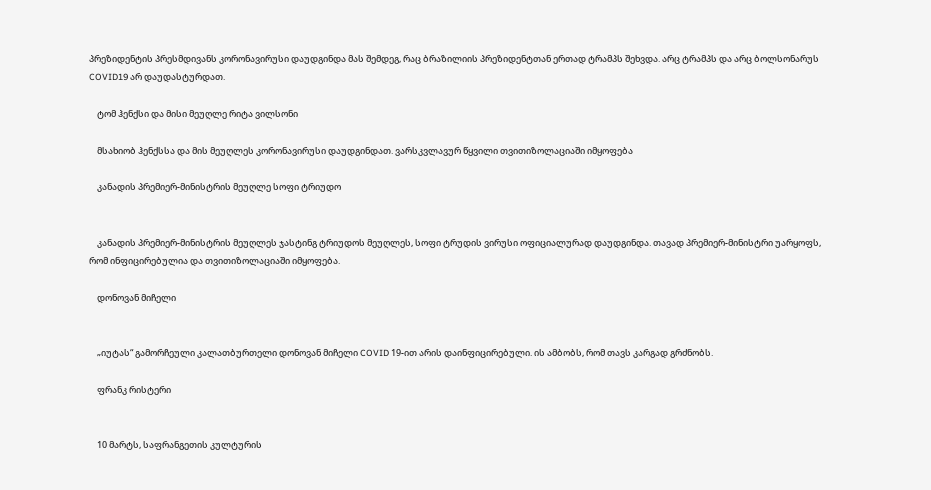პრეზიდენტის პრესმდივანს კორონავირუსი დაუდგინდა მას შემდეგ, რაც ბრაზილიის პრეზიდენტთან ერთად ტრამპს შეხვდა. არც ტრამპს და არც ბოლსონარუს COVID19 არ დაუდასტურდათ.

    ტომ ჰენქსი და მისი მეუღლე რიტა ვილსონი

    მსახიობ ჰენქსსა და მის მეუღლეს კორონავირუსი დაუდგინდათ. ვარსკვლავურ წყვილი თვითიზოლაციაში იმყოფება

    კანადის პრემიერ-მინისტრის მეუღლე სოფი ტრიუდო


    კანადის პრემიერ-მინისტრის მეუღლეს ჯასტინგ ტრიუდოს მეუღლეს, სოფი ტრუდის ვირუსი ოფიციალურად დაუდგინდა. თავად პრემიერ-მინისტრი უარყოფს, რომ ინფიცირებულია და თვითიზოლაციაში იმყოფება.

    დონოვან მიჩელი


    „იუტას“ გამორჩეული კალათბურთელი დონოვან მიჩელი COVID 19-ით არის დაინფიცირებული. ის ამბობს, რომ თავს კარგად გრძნობს.

    ფრანკ რისტერი


    10 მარტს, საფრანგეთის კულტურის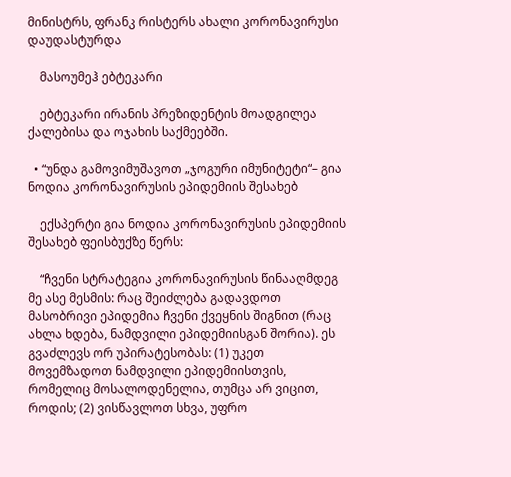მინისტრს, ფრანკ რისტერს ახალი კორონავირუსი დაუდასტურდა

    მასოუმეჰ ებტეკარი

    ებტეკარი ირანის პრეზიდენტის მოადგილეა ქალებისა და ოჯახის საქმეებში.

  • “უნდა გამოვიმუშავოთ „ჯოგური იმუნიტეტი“– გია ნოდია კორონავირუსის ეპიდემიის შესახებ

    ექსპერტი გია ნოდია კორონავირუსის ეპიდემიის შესახებ ფეისბუქზე წერს:

    “ჩვენი სტრატეგია კორონავირუსის წინააღმდეგ მე ასე მესმის: რაც შეიძლება გადავდოთ მასობრივი ეპიდემია ჩვენი ქვეყნის შიგნით (რაც ახლა ხდება, ნამდვილი ეპიდემიისგან შორია). ეს გვაძლევს ორ უპირატესობას: (1) უკეთ მოვემზადოთ ნამდვილი ეპიდემიისთვის, რომელიც მოსალოდენელია, თუმცა არ ვიცით, როდის; (2) ვისწავლოთ სხვა, უფრო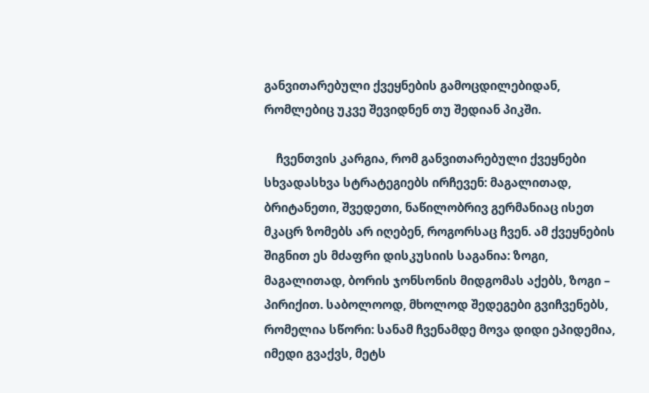განვითარებული ქვეყნების გამოცდილებიდან, რომლებიც უკვე შევიდნენ თუ შედიან პიკში.

    ჩვენთვის კარგია, რომ განვითარებული ქვეყნები სხვადასხვა სტრატეგიებს ირჩევენ: მაგალითად, ბრიტანეთი, შვედეთი, ნაწილობრივ გერმანიაც ისეთ მკაცრ ზომებს არ იღებენ, როგორსაც ჩვენ. ამ ქვეყნების შიგნით ეს მძაფრი დისკუსიის საგანია: ზოგი, მაგალითად, ბორის ჯონსონის მიდგომას აქებს, ზოგი – პირიქით. საბოლოოდ, მხოლოდ შედეგები გვიჩვენებს, რომელია სწორი: სანამ ჩვენამდე მოვა დიდი ეპიდემია, იმედი გვაქვს, მეტს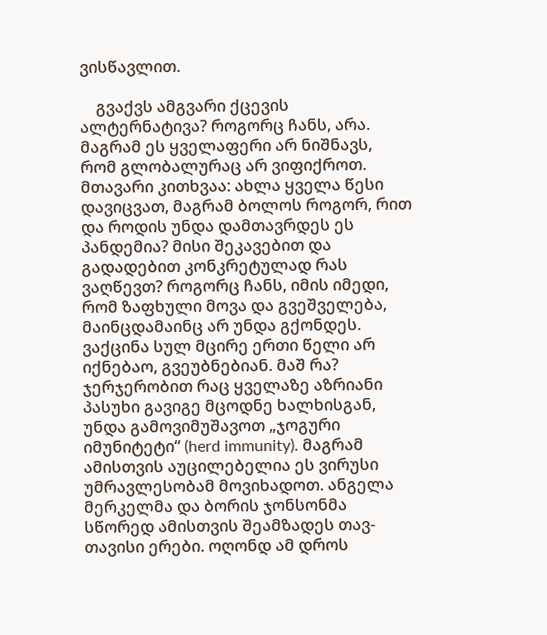ვისწავლით.

    გვაქვს ამგვარი ქცევის ალტერნატივა? როგორც ჩანს, არა. მაგრამ ეს ყველაფერი არ ნიშნავს, რომ გლობალურაც არ ვიფიქროთ. მთავარი კითხვაა: ახლა ყველა წესი დავიცვათ, მაგრამ ბოლოს როგორ, რით და როდის უნდა დამთავრდეს ეს პანდემია? მისი შეკავებით და გადადებით კონკრეტულად რას ვაღწევთ? როგორც ჩანს, იმის იმედი, რომ ზაფხული მოვა და გვეშველება, მაინცდამაინც არ უნდა გქონდეს. ვაქცინა სულ მცირე ერთი წელი არ იქნებაო, გვეუბნებიან. მაშ რა? ჯერჯერობით რაც ყველაზე აზრიანი პასუხი გავიგე მცოდნე ხალხისგან, უნდა გამოვიმუშავოთ „ჯოგური იმუნიტეტი“ (herd immunity). მაგრამ ამისთვის აუცილებელია ეს ვირუსი უმრავლესობამ მოვიხადოთ. ანგელა მერკელმა და ბორის ჯონსონმა სწორედ ამისთვის შეამზადეს თავ-თავისი ერები. ოღონდ ამ დროს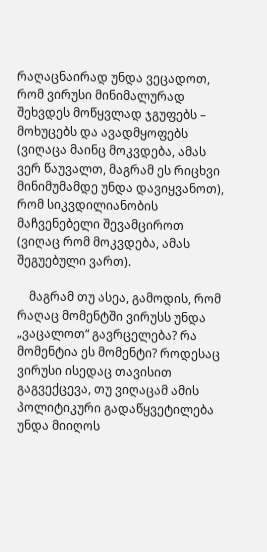რაღაცნაირად უნდა ვეცადოთ, რომ ვირუსი მინიმალურად შეხვდეს მოწყვლად ჯგუფებს – მოხუცებს და ავადმყოფებს (ვიღაცა მაინც მოკვდება, ამას ვერ წაუვალთ, მაგრამ ეს რიცხვი მინიმუმამდე უნდა დავიყვანოთ), რომ სიკვდილიანობის მაჩვენებელი შევამციროთ (ვიღაც რომ მოკვდება, ამას შეგუებული ვართ).

    მაგრამ თუ ასეა, გამოდის, რომ რაღაც მომენტში ვირუსს უნდა „ვაცალოთ“ გავრცელება? რა მომენტია ეს მომენტი? როდესაც ვირუსი ისედაც თავისით გაგვექცევა, თუ ვიღაცამ ამის პოლიტიკური გადაწყვეტილება უნდა მიიღოს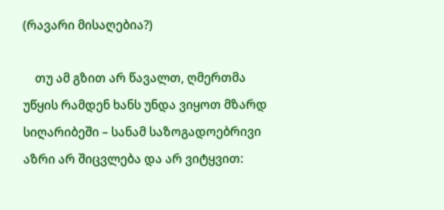(რავარი მისაღებია?)

    თუ ამ გზით არ წავალთ, ღმერთმა უწყის რამდენ ხანს უნდა ვიყოთ მზარდ სიღარიბეში – სანამ საზოგადოებრივი აზრი არ შიცვლება და არ ვიტყვით: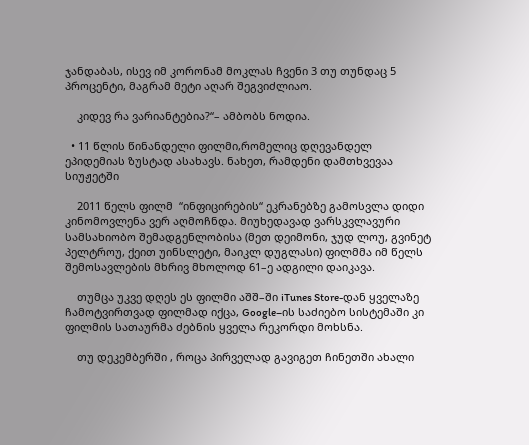ჯანდაბას, ისევ იმ კორონამ მოკლას ჩვენი 3 თუ თუნდაც 5 პროცენტი, მაგრამ მეტი აღარ შეგვიძლიაო.

    კიდევ რა ვარიანტებია?“– ამბობს ნოდია.

  • 11 წლის წინანდელი ფილმი,რომელიც დღევანდელ ეპიდემიას ზუსტად ასახავს. ნახეთ, რამდენი დამთხვევაა სიუჟეტში

    2011 წელს ფილმ  “ინფიცირების“ ეკრანებზე გამოსვლა დიდი კინომოვლენა ვერ აღმოჩნდა. მიუხედავად ვარსკვლავური სამსახიობო შემადგენლობისა (მეთ დეიმონი, ჯუდ ლოუ, გვინეტ პელტროუ, ქეით უინსლეტი, მაიკლ დუგლასი) ფილმმა იმ წელს შემოსავლების მხრივ მხოლოდ 61–ე ადგილი დაიკავა.

    თუმცა უკვე დღეს ეს ფილმი აშშ–ში iTunes Store-დან ყველაზე ჩამოტვირთვად ფილმად იქცა, Google–ის საძიებო სისტემაში კი ფილმის სათაურმა ძებნის ყველა რეკორდი მოხსნა.

    თუ დეკემბერში , როცა პირველად გავიგეთ ჩინეთში ახალი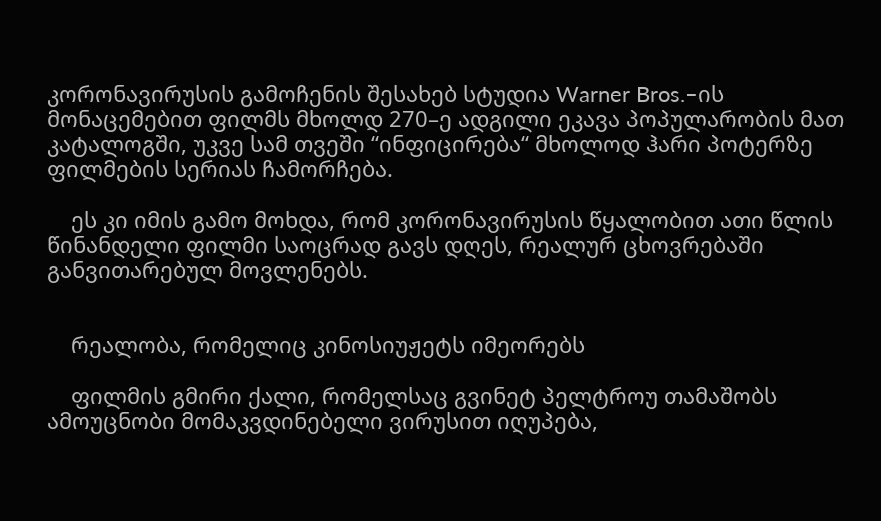კორონავირუსის გამოჩენის შესახებ სტუდია Warner Bros.–ის მონაცემებით ფილმს მხოლდ 270–ე ადგილი ეკავა პოპულარობის მათ კატალოგში, უკვე სამ თვეში “ინფიცირება“ მხოლოდ ჰარი პოტერზე ფილმების სერიას ჩამორჩება.

    ეს კი იმის გამო მოხდა, რომ კორონავირუსის წყალობით ათი წლის წინანდელი ფილმი საოცრად გავს დღეს, რეალურ ცხოვრებაში განვითარებულ მოვლენებს.


    რეალობა, რომელიც კინოსიუჟეტს იმეორებს

    ფილმის გმირი ქალი, რომელსაც გვინეტ პელტროუ თამაშობს ამოუცნობი მომაკვდინებელი ვირუსით იღუპება,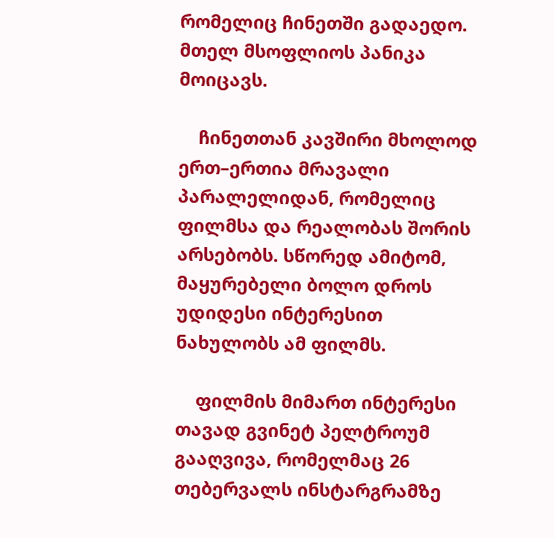რომელიც ჩინეთში გადაედო. მთელ მსოფლიოს პანიკა მოიცავს.

    ჩინეთთან კავშირი მხოლოდ ერთ–ერთია მრავალი პარალელიდან, რომელიც ფილმსა და რეალობას შორის არსებობს. სწორედ ამიტომ, მაყურებელი ბოლო დროს უდიდესი ინტერესით ნახულობს ამ ფილმს.

    ფილმის მიმართ ინტერესი თავად გვინეტ პელტროუმ გააღვივა, რომელმაც 26 თებერვალს ინსტარგრამზე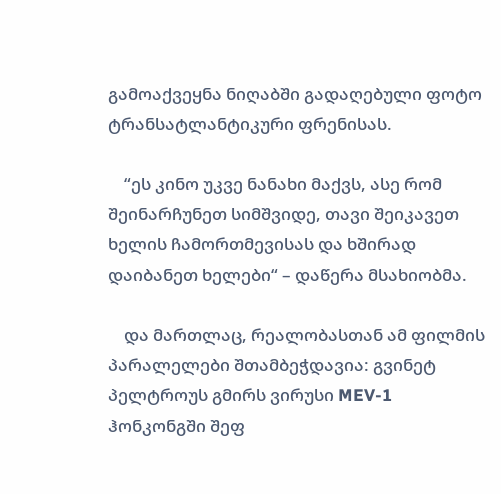გამოაქვეყნა ნიღაბში გადაღებული ფოტო ტრანსატლანტიკური ფრენისას.

    “ეს კინო უკვე ნანახი მაქვს, ასე რომ შეინარჩუნეთ სიმშვიდე, თავი შეიკავეთ ხელის ჩამორთმევისას და ხშირად დაიბანეთ ხელები“ – დაწერა მსახიობმა.

    და მართლაც, რეალობასთან ამ ფილმის პარალელები შთამბეჭდავია: გვინეტ პელტროუს გმირს ვირუსი MEV-1 ჰონკონგში შეფ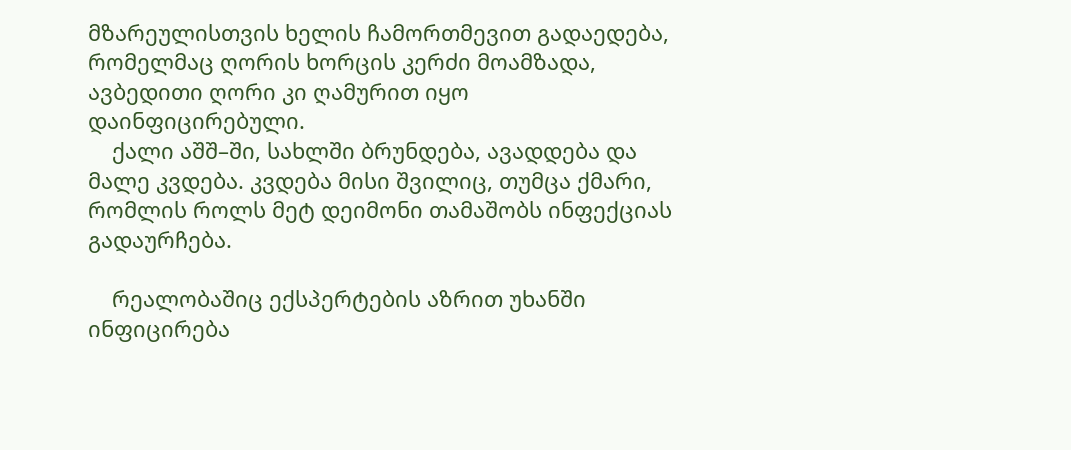მზარეულისთვის ხელის ჩამორთმევით გადაედება, რომელმაც ღორის ხორცის კერძი მოამზადა, ავბედითი ღორი კი ღამურით იყო დაინფიცირებული.
    ქალი აშშ–ში, სახლში ბრუნდება, ავადდება და მალე კვდება. კვდება მისი შვილიც, თუმცა ქმარი, რომლის როლს მეტ დეიმონი თამაშობს ინფექციას გადაურჩება.

    რეალობაშიც ექსპერტების აზრით უხანში ინფიცირება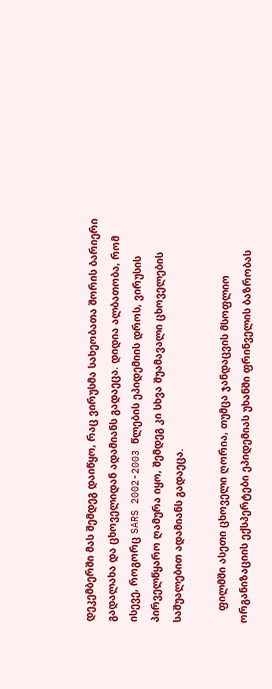დეკემბერში მას შემდეგ დაიწყო, რაც ვირუსმა სახეობათა შორის ბარიერი გადალახა და ცხოველიდან ადამიანს გადაეცა. დიდია ალბათობა, რომ ისევე, როგორც SARS 2002-2003 წლების ეპიდემიის დროს, ვირუსის პირველწყარო ღამურა იყო, შემდეგ კი სხვა შუამავალი ცხოველების საშუალებით ადამიანს გადაეცა.

    ფილმში ასეთი ცხოველი ღორია, თუმცა ჯანდაცვის მსოფლიო ორგანიზაციის ექსპერტები ეპიდემიას უხანში ფრინველის ბაზრობას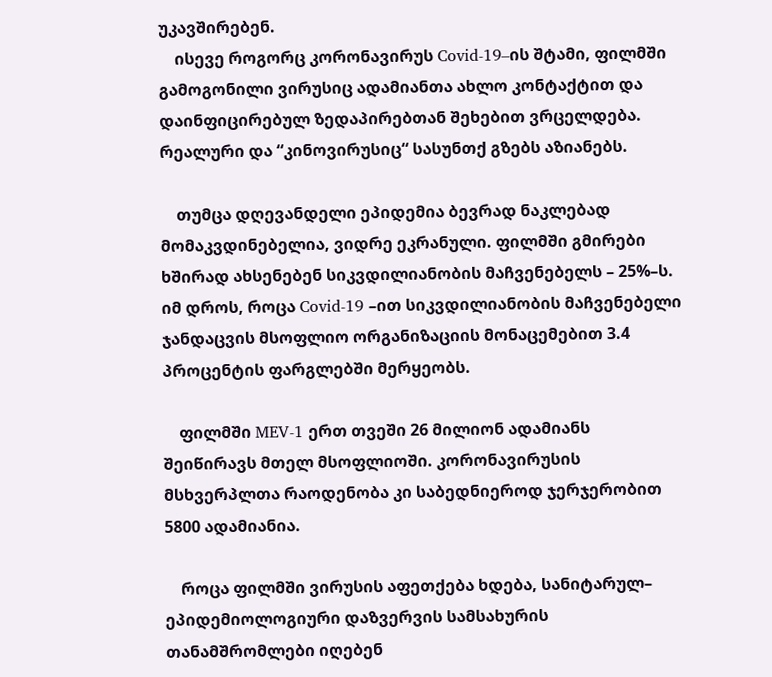უკავშირებენ.
    ისევე როგორც კორონავირუს Covid-19–ის შტამი, ფილმში გამოგონილი ვირუსიც ადამიანთა ახლო კონტაქტით და დაინფიცირებულ ზედაპირებთან შეხებით ვრცელდება. რეალური და “კინოვირუსიც“ სასუნთქ გზებს აზიანებს.

    თუმცა დღევანდელი ეპიდემია ბევრად ნაკლებად მომაკვდინებელია, ვიდრე ეკრანული. ფილმში გმირები ხშირად ახსენებენ სიკვდილიანობის მაჩვენებელს – 25%–ს. იმ დროს, როცა Covid-19 –ით სიკვდილიანობის მაჩვენებელი ჯანდაცვის მსოფლიო ორგანიზაციის მონაცემებით 3.4 პროცენტის ფარგლებში მერყეობს.

    ფილმში MEV-1 ერთ თვეში 26 მილიონ ადამიანს შეიწირავს მთელ მსოფლიოში. კორონავირუსის მსხვერპლთა რაოდენობა კი საბედნიეროდ ჯერჯერობით 5800 ადამიანია.

    როცა ფილმში ვირუსის აფეთქება ხდება, სანიტარულ– ეპიდემიოლოგიური დაზვერვის სამსახურის თანამშრომლები იღებენ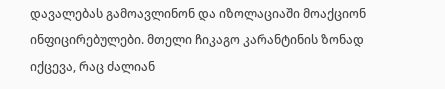დავალებას გამოავლინონ და იზოლაციაში მოაქციონ ინფიცირებულები. მთელი ჩიკაგო კარანტინის ზონად იქცევა, რაც ძალიან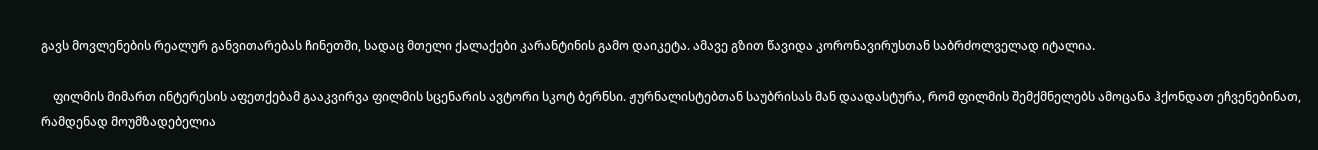გავს მოვლენების რეალურ განვითარებას ჩინეთში, სადაც მთელი ქალაქები კარანტინის გამო დაიკეტა. ამავე გზით წავიდა კორონავირუსთან საბრძოლველად იტალია.

    ფილმის მიმართ ინტერესის აფეთქებამ გააკვირვა ფილმის სცენარის ავტორი სკოტ ბერნსი. ჟურნალისტებთან საუბრისას მან დაადასტურა, რომ ფილმის შემქმნელებს ამოცანა ჰქონდათ ეჩვენებინათ, რამდენად მოუმზადებელია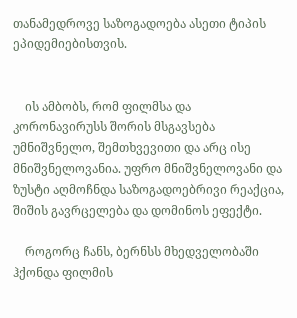თანამედროვე საზოგადოება ასეთი ტიპის ეპიდემიებისთვის.


    ის ამბობს, რომ ფილმსა და კორონავირუსს შორის მსგავსება უმნიშვნელო, შემთხვევითი და არც ისე მნიშვნელოვანია. უფრო მნიშვნელოვანი და ზუსტი აღმოჩნდა საზოგადოებრივი რეაქცია, შიშის გავრცელება და დომინოს ეფექტი.

    როგორც ჩანს, ბერნსს მხედველობაში ჰქონდა ფილმის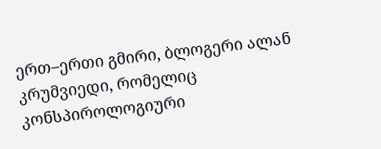ერთ–ერთი გმირი, ბლოგერი ალან კრუმვიედი, რომელიც კონსპიროლოგიური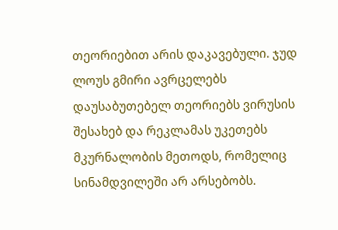თეორიებით არის დაკავებული. ჯუდ ლოუს გმირი ავრცელებს დაუსაბუთებელ თეორიებს ვირუსის შესახებ და რეკლამას უკეთებს მკურნალობის მეთოდს, რომელიც სინამდვილეში არ არსებობს.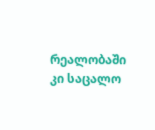რეალობაში კი საცალო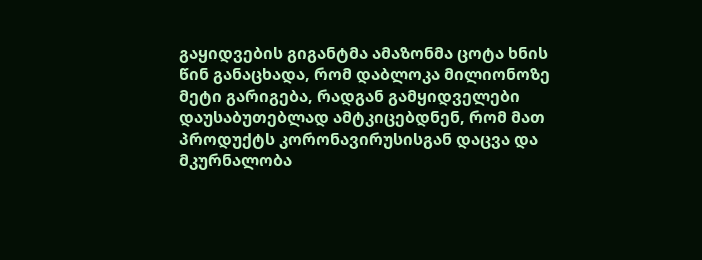გაყიდვების გიგანტმა ამაზონმა ცოტა ხნის წინ განაცხადა, რომ დაბლოკა მილიონოზე მეტი გარიგება, რადგან გამყიდველები დაუსაბუთებლად ამტკიცებდნენ, რომ მათ პროდუქტს კორონავირუსისგან დაცვა და მკურნალობა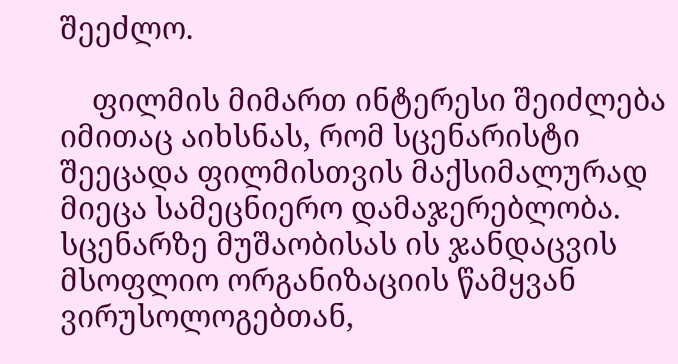შეეძლო.

    ფილმის მიმართ ინტერესი შეიძლება იმითაც აიხსნას, რომ სცენარისტი შეეცადა ფილმისთვის მაქსიმალურად მიეცა სამეცნიერო დამაჯერებლობა. სცენარზე მუშაობისას ის ჯანდაცვის მსოფლიო ორგანიზაციის წამყვან ვირუსოლოგებთან,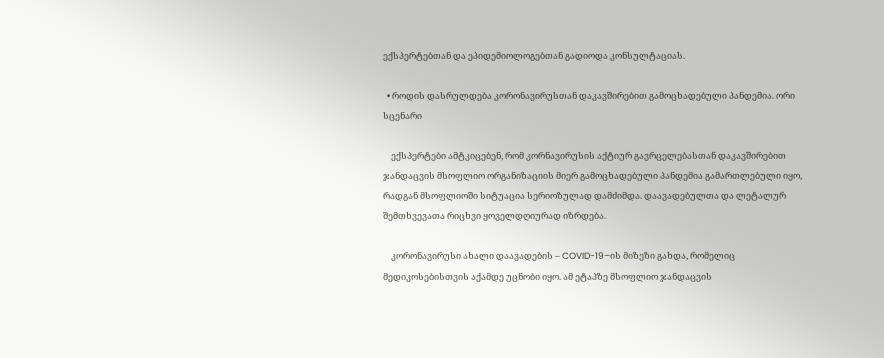ექსპერტებთან და ეპიდემიოლოგებთან გადიოდა კონსულტაციას.

  • როდის დასრულდება კორონავირუსთან დაკავშირებით გამოცხადებული პანდემია. ორი სცენარი

    ექსპერტები ამტკიცებენ, რომ კორნავირუსის აქტიურ გავრცელებასთან დაკავშირებით ჯანდაცვის მსოფლიო ორგანიზაციის მიერ გამოცხადებული პანდემია გამართლებული იყო, რადგან მსოფლიოში სიტუაცია სერიოზულად დამძიმდა. დაავადებულთა და ლეტალურ შემთხვევათა რიცხვი ყოველდღიურად იზრდება.

    კორონავირუსი ახალი დაავადების – COVID-19–ის მიზეზი გახდა, რომელიც მედიკოსებისთვის აქამდე უცნობი იყო. ამ ეტაპზე მსოფლიო ჯანდაცვის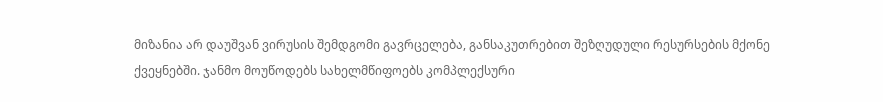მიზანია არ დაუშვან ვირუსის შემდგომი გავრცელება, განსაკუთრებით შეზღუდული რესურსების მქონე ქვეყნებში. ჯანმო მოუწოდებს სახელმწიფოებს კომპლექსური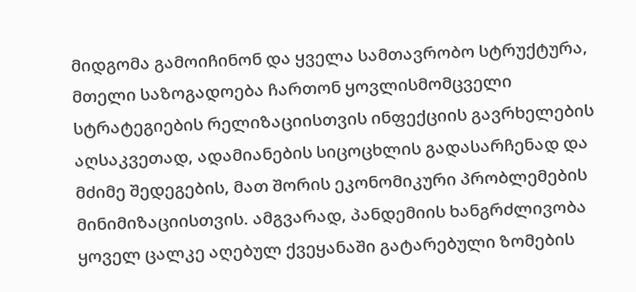მიდგომა გამოიჩინონ და ყველა სამთავრობო სტრუქტურა, მთელი საზოგადოება ჩართონ ყოვლისმომცველი სტრატეგიების რელიზაციისთვის ინფექციის გავრხელების აღსაკვეთად, ადამიანების სიცოცხლის გადასარჩენად და მძიმე შედეგების, მათ შორის ეკონომიკური პრობლემების მინიმიზაციისთვის. ამგვარად, პანდემიის ხანგრძლივობა ყოველ ცალკე აღებულ ქვეყანაში გატარებული ზომების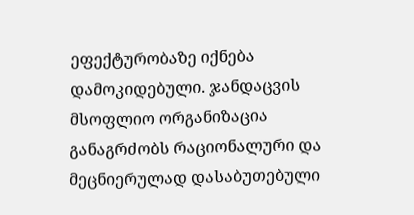ეფექტურობაზე იქნება დამოკიდებული. ჯანდაცვის მსოფლიო ორგანიზაცია განაგრძობს რაციონალური და მეცნიერულად დასაბუთებული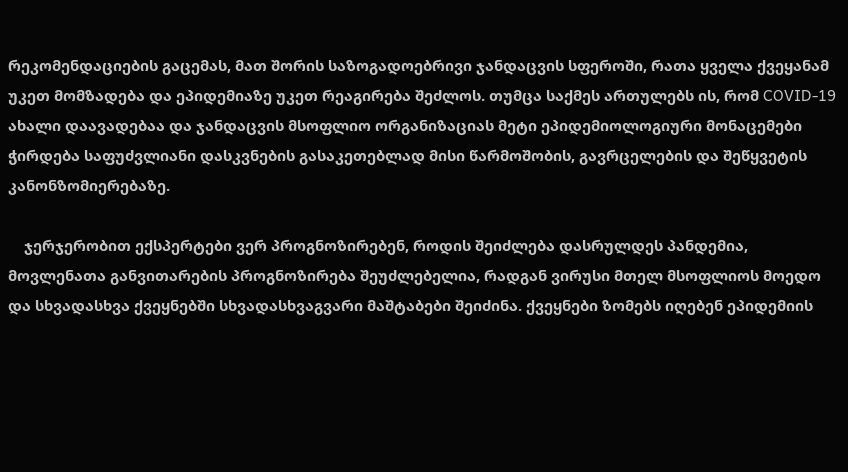რეკომენდაციების გაცემას, მათ შორის საზოგადოებრივი ჯანდაცვის სფეროში, რათა ყველა ქვეყანამ უკეთ მომზადება და ეპიდემიაზე უკეთ რეაგირება შეძლოს. თუმცა საქმეს ართულებს ის, რომ COVID-19 ახალი დაავადებაა და ჯანდაცვის მსოფლიო ორგანიზაციას მეტი ეპიდემიოლოგიური მონაცემები ჭირდება საფუძვლიანი დასკვნების გასაკეთებლად მისი წარმოშობის, გავრცელების და შეწყვეტის კანონზომიერებაზე.

    ჯერჯერობით ექსპერტები ვერ პროგნოზირებენ, როდის შეიძლება დასრულდეს პანდემია, მოვლენათა განვითარების პროგნოზირება შეუძლებელია, რადგან ვირუსი მთელ მსოფლიოს მოედო და სხვადასხვა ქვეყნებში სხვადასხვაგვარი მაშტაბები შეიძინა. ქვეყნები ზომებს იღებენ ეპიდემიის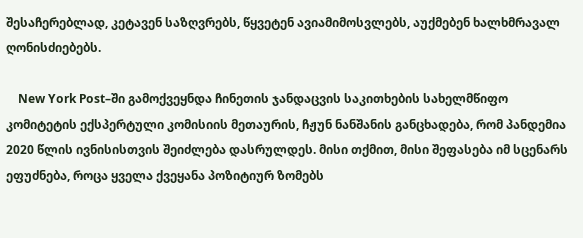შესაჩერებლად, კეტავენ საზღვრებს, წყვეტენ ავიამიმოსვლებს, აუქმებენ ხალხმრავალ ღონისძიებებს.

    New York Post–ში გამოქვეყნდა ჩინეთის ჯანდაცვის საკითხების სახელმწიფო კომიტეტის ექსპერტული კომისიის მეთაურის, ჩჟუნ ნანშანის განცხადება, რომ პანდემია 2020 წლის ივნისისთვის შეიძლება დასრულდეს. მისი თქმით, მისი შეფასება იმ სცენარს ეფუძნება, როცა ყველა ქვეყანა პოზიტიურ ზომებს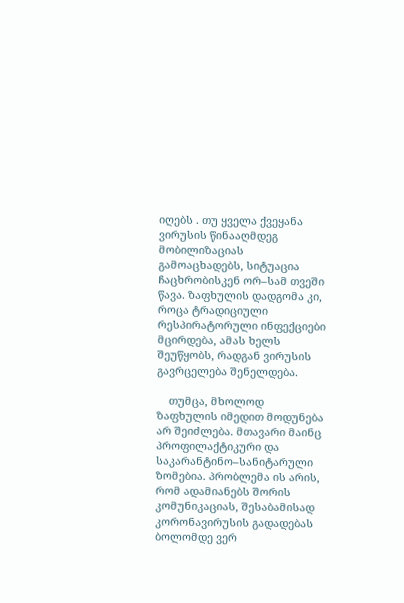იღებს . თუ ყველა ქვეყანა ვირუსის წინააღმდეგ მობილიზაციას გამოაცხადებს, სიტუაცია ჩაცხრობისკენ ორ–სამ თვეში წავა. ზაფხულის დადგომა კი, როცა ტრადიციული რესპირატორული ინფექციები მცირდება, ამას ხელს შეუწყობს, რადგან ვირუსის გავრცელება შენელდება.

    თუმცა, მხოლოდ ზაფხულის იმედით მოდუნება არ შეიძლება. მთავარი მაინც პროფილაქტიკური და საკარანტინო–სანიტარული ზომებია. პრობლემა ის არის, რომ ადამიანებს შორის კომუნიკაციას, შესაბამისად კორონავირუსის გადადებას ბოლომდე ვერ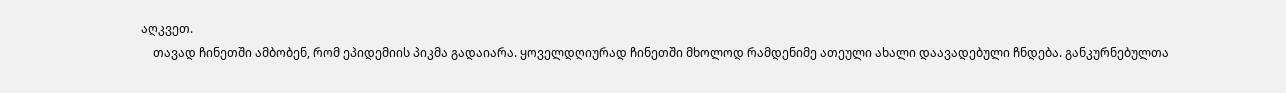აღკვეთ.
    თავად ჩინეთში ამბობენ, რომ ეპიდემიის პიკმა გადაიარა. ყოველდღიურად ჩინეთში მხოლოდ რამდენიმე ათეული ახალი დაავადებული ჩნდება. განკურნებულთა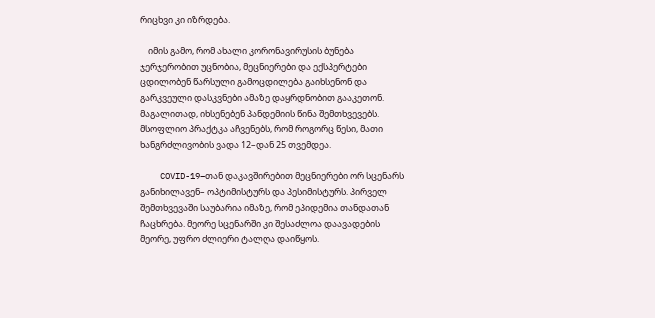რიცხვი კი იზრდება.

    იმის გამო, რომ ახალი კორონავირუსის ბუნება ჯერჯერობით უცნობია, მეცნიერები და ექსპერტები ცდილობენ წარსული გამოცდილება გაიხსენონ და გარკვეული დასკვნები ამაზე დაყრდნობით გააკეთონ. მაგალითად, იხსენებენ პანდემიის წინა შემთხვევებს. მსოფლიო პრაქტკა აჩვენებს, რომ როგორც წესი, მათი ხანგრძლივობის ვადა 12–დან 25 თვემდეა.

    COVID-19–თან დაკავშირებით მეცნიერები ორ სცენარს განიხილავენ– ოპტიმისტურს და პესიმისტურს. პირველ შემთხვევაში საუბარია იმაზე, რომ ეპიდემია თანდათან ჩაცხრება. მეორე სცენარში კი შესაძლოა დაავადების მეორე, უფრო ძლიერი ტალღა დაიწყოს.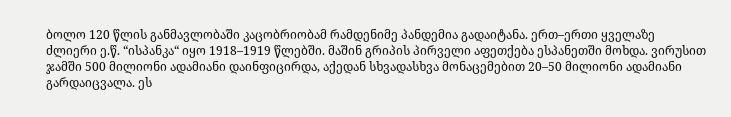ბოლო 120 წლის განმავლობაში კაცობრიობამ რამდენიმე პანდემია გადაიტანა. ერთ–ერთი ყველაზე ძლიერი ე.წ. “ისპანკა“ იყო 1918–1919 წლებში. მაშინ გრიპის პირველი აფეთქება ესპანეთში მოხდა. ვირუსით ჯამში 500 მილიონი ადამიანი დაინფიცირდა, აქედან სხვადასხვა მონაცემებით 20–50 მილიონი ადამიანი გარდაიცვალა. ეს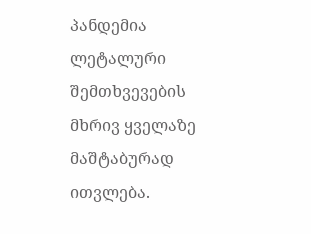პანდემია ლეტალური შემთხვევების მხრივ ყველაზე მაშტაბურად ითვლება.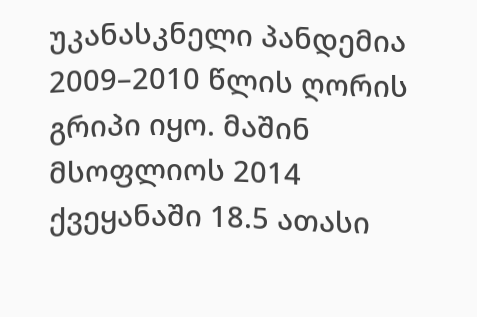უკანასკნელი პანდემია 2009–2010 წლის ღორის გრიპი იყო. მაშინ მსოფლიოს 2014 ქვეყანაში 18.5 ათასი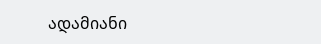ადამიანი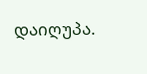დაიღუპა.